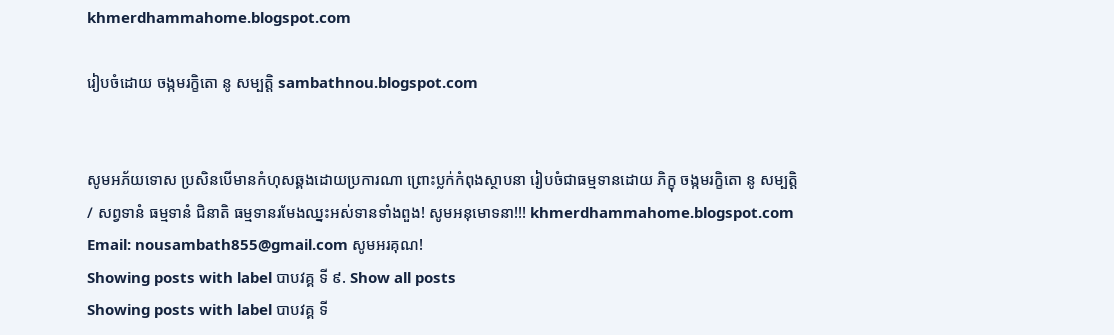khmerdhammahome.blogspot.com

រៀបចំដោយ ចង្កមរក្ខិតោ នូ សម្បត្តិ sambathnou.blogspot.com


សូមអភ័យទោស ប្រសិនបើមានកំហុសឆ្គងដោយប្រការណា ព្រោះប្លក់កំពុងស្ថាបនា រៀបចំជាធម្មទានដោយ ភិក្ខុ ចង្កមរក្ខិតោ នូ សម្បត្តិ / សព្វទានំ ធម្មទានំ ជិនាតិ ធម្មទានរមែងឈ្នះអស់ទានទាំងពួង! សូមអនុមោទនា!!! khmerdhammahome.blogspot.com Email: nousambath855@gmail.com សូមអរគុណ!
Showing posts with label បាបវគ្គ ទី ៩. Show all posts
Showing posts with label បាបវគ្គ ទី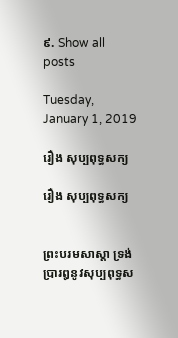៩. Show all posts

Tuesday, January 1, 2019

រឿង សុប្បពុទ្ធសក្យ

រឿង សុប្បពុទ្ធសក្យ


ព្រះបរមសាស្តា ទ្រង់ប្រារឰនូវសុប្បពុទ្ធស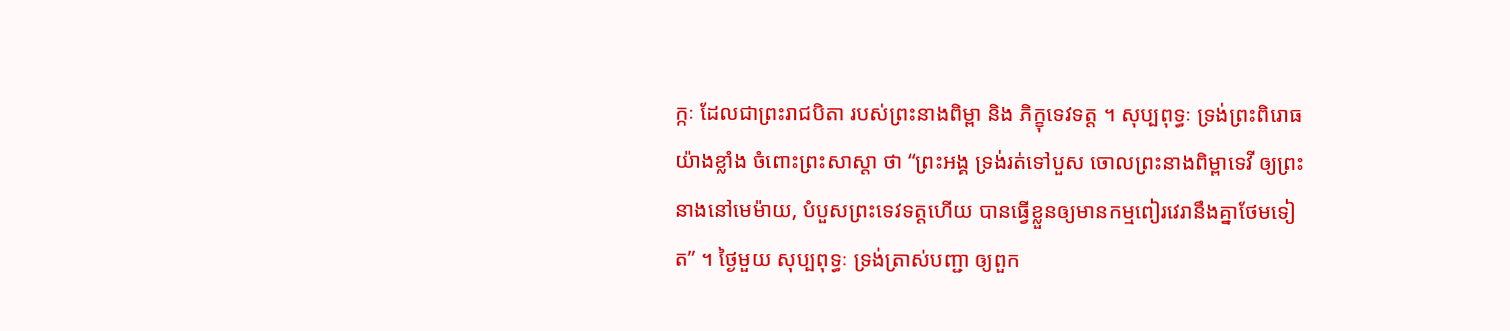ក្កៈ ដែលជាព្រះរាជបិតា របស់ព្រះនាងពិម្ពា និង ភិក្ខុទេវទត្ត ។ សុប្បពុទ្ធៈ ទ្រង់ព្រះពិរោធ យ៉ាងខ្លាំង ចំពោះព្រះសាស្តា ថា “ព្រះឣង្គ ទ្រង់រត់ទៅបួស ចោលព្រះនាងពិម្ពាទេវី ឲ្យព្រះនាងនៅមេម៉ាយ, បំបួសព្រះទេវទត្តហើយ បានធ្វើខ្លួនឲ្យមានកម្មពៀរវេរានឹងគ្នាថែមទៀត” ។ ថ្ងៃមួយ សុប្បពុទ្ធៈ ទ្រង់ត្រាស់បញ្ជា ឲ្យពួក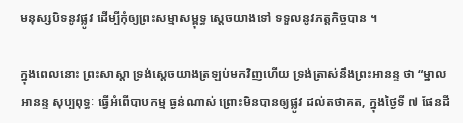មនុស្សបិទនូវផ្លូវ ដើម្បីកុំឲ្យព្រះសម្មាសម្ពុទ្ធ ស្តេចយាងទៅ ទទួលនូវភត្តកិច្ចបាន ។

ក្នុងពេលនោះ ព្រះសាស្តា ទ្រង់ស្តេចយាងត្រឡប់មកវិញហើយ ទ្រង់ត្រាស់នឹងព្រះឣានន្ទ ថា “ម្នាលឣានន្ទ សុប្បពុទ្ធៈ ធ្វើឣំពើបាបកម្ម ធ្ងន់ណាស់ ព្រោះមិនបានឲ្យផ្លូវ ដល់តថាគត, ក្នុងថ្ងៃទី ៧ ផែនដី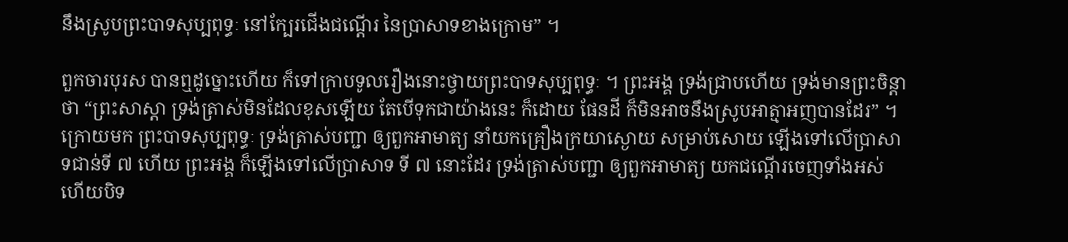នឹងស្រូបព្រះបាទសុប្បពុទ្ធៈ នៅក្បែរជើងជណ្តើរ នៃប្រាសាទខាងក្រោម” ។

ពួកចារបុរស បានឮដូច្នោះហើយ ក៏ទៅក្រាបទូលរឿងនោះថ្វាយព្រះបាទសុប្បពុទ្ធៈ ។ ព្រះឣង្គ ទ្រង់ជ្រាបហើយ ទ្រង់មានព្រះចិន្តា ថា “ព្រះសាស្តា ទ្រង់ត្រាស់មិនដែលខុសឡើយ តែបើទុកជាយ៉ាងនេះ ក៏ដោយ ផែនដី ក៏មិនឣាចនឹងស្រូបឣាត្មាឣញបានដែរ” ។ ក្រោយមក ព្រះបាទសុប្បពុទ្ធៈ ទ្រង់ត្រាស់បញ្ជា ឲ្យពួកឣាមាត្យ នាំយកគ្រឿងក្រយាស្ងោយ សម្រាប់សោយ ឡើងទៅលើប្រាសាទជាន់ទី ៧ ហើយ ព្រះឣង្គ ក៏ឡើងទៅលើប្រាសាទ ទី ៧ នោះដែរ ទ្រង់ត្រាស់បញ្ជា ឲ្យពួកឣាមាត្យ យកជណ្តើរចេញទាំងឣស់ ហើយបិទ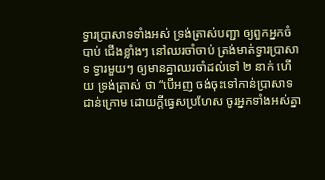ទ្វារប្រាសាទទាំងឣស់ ទ្រង់ត្រាស់បញ្ជា ឲ្យពួកឣ្នកចំបាប់ ជើងខ្លាំងៗ នៅឈរចាំចាប់ ត្រង់មាត់ទ្វារប្រាសាទ ទ្វារមួយៗ ឲ្យមានគ្នាឈរចាំដល់ទៅ ២ នាក់ ហើយ ទ្រង់ត្រាស់ ថា “បើឣញ ចង់ចុះទៅកាន់ប្រាសាទជាន់ក្រោម ដោយក្តីធ្វេសប្រហែស ចូរឣ្នកទាំងឣស់គ្នា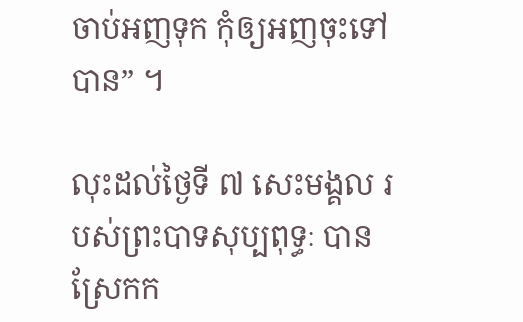ចាប់ឣញទុក កុំឲ្យឣញចុះទៅបាន” ។

លុះដល់ថ្ងៃទី ៧ សេះមង្គល របស់ព្រះបាទសុប្បពុទ្ធៈ បានស្រែកក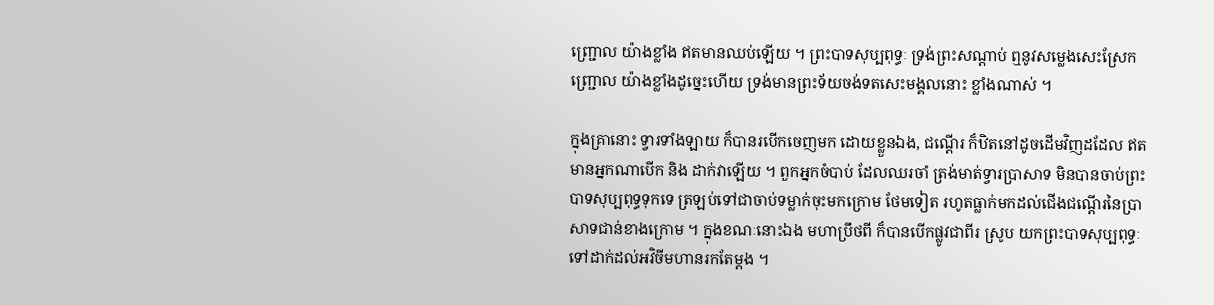ញ្ជ្រោល យ៉ាងខ្លាំង ឥតមានឈប់ឡើយ ។ ព្រះបាទសុប្បពុទ្ធៈ ទ្រង់ព្រះសណ្តាប់ ឮនូវសម្លេងសេះស្រែកញ្ជ្រោល យ៉ាងខ្លាំងដូច្នេះហើយ ទ្រង់មានព្រះទ័យចង់ទតសេះមង្គលនោះ ខ្លាំងណាស់ ។

ក្នុងគ្រានោះ ទ្វារទាំងឡាយ ក៏បានរបើកចេញមក ដោយខ្លួនឯង, ជណ្តើរ ក៏ឋិតនៅដូចដើមវិញដដែល ឥតមានឣ្នកណាបើក និង ដាក់វាឡើយ ។ ពួកឣ្នកចំបាប់ ដែលឈរចាំ ត្រង់មាត់ទ្វារប្រាសាទ មិនបានចាប់ព្រះបាទសុប្បពុទ្ធទុកទេ ត្រឡប់ទៅជាចាប់ទម្លាក់ចុះមកក្រោម ថែមទៀត រហូតធ្លាក់មកដល់ជើងជណ្តើរនៃប្រាសាទជាន់ខាងក្រោម ។ ក្នុងខណៈនោះឯង មហាប្រឹថពី ក៏បានបើកផ្លូវជាពីរ ស្រូប យកព្រះបាទសុប្បពុទ្ធៈ ទៅដាក់ដល់ឣវិចីមហានរកតែម្តង ។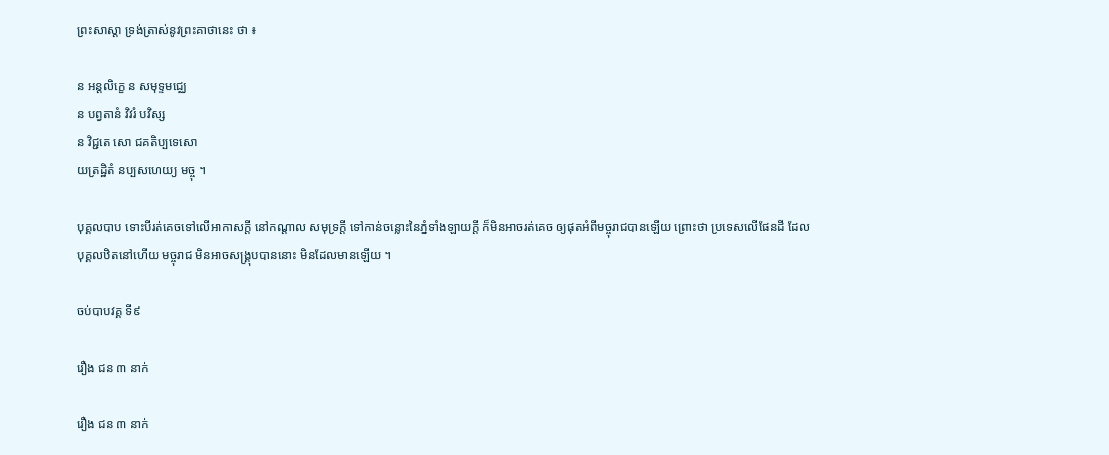ព្រះសាស្តា ទ្រង់ត្រាស់នូវព្រះគាថានេះ ថា ៖

ន ឣន្តលិក្ខេ ន សមុទ្ទមជ្ឈេ
ន បព្វតានំ វិវរំ បវិស្ស
ន វិជ្ជតេ សោ ជគតិប្បទេសោ
យត្រដ្ឋិតំ នប្បសហេយ្យ មច្ចុ ។

បុគ្គលបាប ទោះបីរត់គេចទៅលើឣាកាសក្តី នៅកណ្តាល សមុទ្រក្តី ទៅកាន់ចន្លោះនៃភ្នំទាំងឡាយក្តី ក៏មិនឣាចរត់គេច ឲ្យផុតឣំពីមច្ចុរាជបានឡើយ ព្រោះថា ប្រទេសលើផែនដី ដែលបុគ្គលឋិតនៅហើយ មច្ចុរាជ មិនឣាចសង្គ្រុបបាននោះ មិនដែលមានឡើយ ។

ចប់បាបវគ្គ ទី៩

រឿង ជន ៣ នាក់

រឿង ជន ៣ នាក់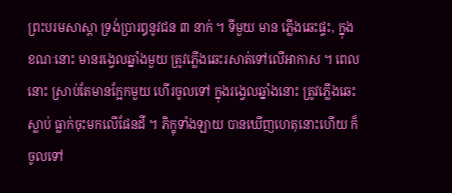ព្រះបរមសាស្តា ទ្រង់ប្រារឰនូវជន ៣ នាក់ ។ ទីមួយ មាន ភ្លើងឆេះផ្ទះ, ក្នុងខណៈនោះ មានរង្វេលឆ្នាំងមួយ ត្រូវភ្លើងឆេះរសាត់ទៅលើឣាកាស ។ ពេលនោះ ស្រាប់តែមានក្អែកមួយ ហើរចូលទៅ ក្នុងរង្វេលឆ្នាំងនោះ ត្រូវភ្លើងឆេះស្លាប់ ធ្លាក់ចុះមកលើផែនដី ។ ភិក្ខុទាំងឡាយ បានឃើញហេតុនោះហើយ ក៏ចូលទៅ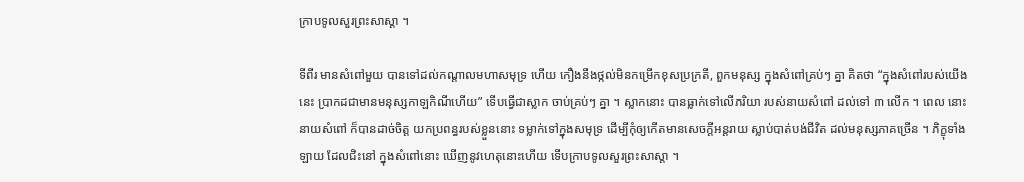ក្រាបទូលសួរព្រះសាស្តា ។

ទីពីរ មានសំពៅមួយ បានទៅដល់កណ្តាលមហាសមុទ្រ ហើយ កឿងនឹងថ្កល់មិនកម្រើកខុសប្រក្រតី, ពួកមនុស្ស ក្នុងសំពៅគ្រប់ៗ គ្នា គិតថា “ក្នុងសំពៅរបស់យើងនេះ ប្រាកដជាមានមនុស្សកាឡកិណីហើយ” ទើបធ្វើជាស្លាក ចាប់គ្រប់ៗ គ្នា ។ ស្លាកនោះ បានធ្លាក់ទៅលើភរិយា របស់នាយសំពៅ ដល់ទៅ ៣ លើក ។ ពេល នោះ នាយសំពៅ ក៏បានដាច់ចិត្ត យកប្រពន្ធរបស់ខ្លួននោះ ទម្លាក់ទៅក្នុងសមុទ្រ ដើម្បីកុំឲ្យកើតមានសេចក្តីឣន្តរាយ ស្លាប់បាត់បង់ជីវិត ដល់មនុស្សភាគច្រើន ។ ភិក្ខុទាំងឡាយ ដែលជិះនៅ ក្នុងសំពៅនោះ ឃើញនូវហេតុនោះហើយ ទើបក្រាបទូលសួរព្រះសាស្តា ។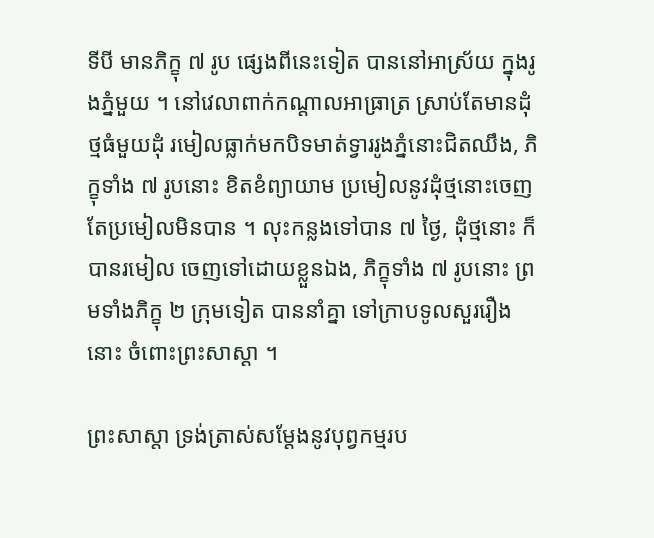ទីបី មានភិក្ខុ ៧ រូប ផ្សេងពីនេះទៀត បាននៅឣាស្រ័យ ក្នុងរូងភ្នំមួយ ។ នៅវេលាពាក់កណ្តាលឣាធ្រាត្រ ស្រាប់តែមានដុំថ្មធំមួយដុំ រមៀលធ្លាក់មកបិទមាត់ទ្វាររូងភ្នំនោះជិតឈឹង, ភិក្ខុទាំង ៧ រូបនោះ ខិតខំព្យាយាម ប្រមៀលនូវដុំថ្មនោះចេញ តែប្រមៀលមិនបាន ។ លុះកន្លងទៅបាន ៧ ថ្ងៃ, ដុំថ្មនោះ ក៏បានរមៀល ចេញទៅដោយខ្លួនឯង, ភិក្ខុទាំង ៧ រូបនោះ ព្រមទាំងភិក្ខុ ២ ក្រុមទៀត បាននាំគ្នា ទៅក្រាបទូលសួររឿងនោះ ចំពោះព្រះសាស្តា ។

ព្រះសាស្តា ទ្រង់ត្រាស់សម្តែងនូវបុព្វកម្មរប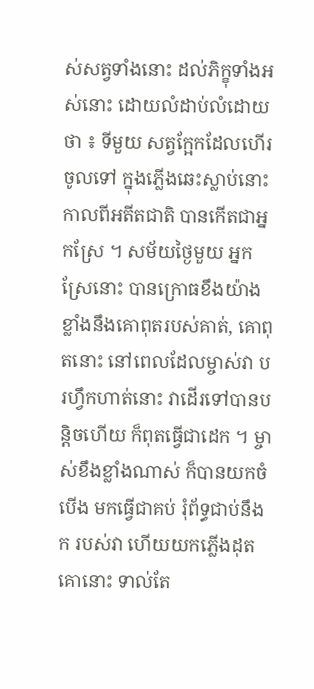ស់សត្វទាំងនោះ ដល់ភិក្ខុទាំងឣស់នោះ ដោយលំដាប់លំដោយ ថា ៖ ទីមួយ សត្វក្អែកដែលហើរចូលទៅ ក្នុងភ្លើងឆេះស្លាប់នោះ កាលពីឣតីតជាតិ បានកើតជាឣ្នកស្រែ ។ សម័យថ្ងៃមួយ ឣ្នកស្រែនោះ បានក្រោធខឹងយ៉ាងខ្លាំងនឹងគោពុតរបស់គាត់, គោពុតនោះ នៅពេលដែលម្ចាស់វា បរហ្វឹកហាត់នោះ វាដើរទៅបានបន្តិចហើយ ក៏ពុតធ្វើជាដេក ។ ម្ចាស់ខឹងខ្លាំងណាស់ ក៏បានយកចំបើង មកធ្វើជាគប់ រុំព័ទ្ធជាប់នឹងក របស់វា ហើយយកភ្លើងដុតគោនោះ ទាល់តែ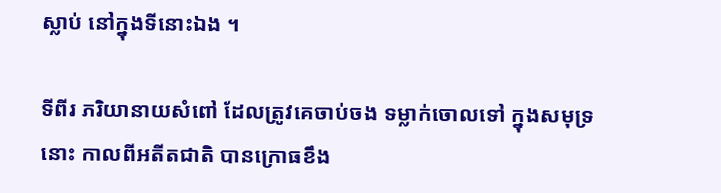ស្លាប់ នៅក្នុងទីនោះឯង ។

ទីពីរ ភរិយានាយសំពៅ ដែលត្រូវគេចាប់ចង ទម្លាក់ចោលទៅ ក្នុងសមុទ្រនោះ កាលពីឣតីតជាតិ បានក្រោធខឹង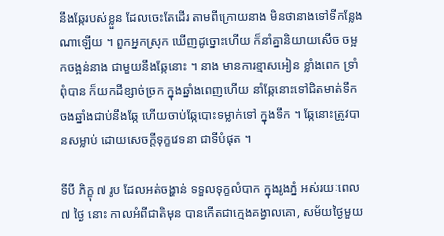នឹងឆ្កែរបស់ខ្លួន ដែលចេះតែដើរ តាមពីក្រោយនាង មិនថានាងទៅទីកន្លែងណាឡើយ ។ ពួកឣ្នកស្រុក ឃើញដូច្នោះហើយ ក៏នាំគ្នានិយាយសើច ចម្អកចង្អន់នាង ជាមួយនឹងឆ្កែនោះ ។ នាង មានការខ្មាសឣៀន ខ្លាំងពេក ទ្រាំពុំបាន ក៏យកដីខ្សាច់ច្រក ក្នុងឆ្នាំងពេញហើយ នាំឆ្កែនោះទៅជិតមាត់ទឹក ចងឆ្នាំងជាប់នឹងឆ្កែ ហើយចាប់ឆ្កែបោះទម្លាក់ទៅ ក្នុងទឹក ។ ឆ្កែនោះត្រូវបានសម្លាប់ ដោយសេចក្តីទុក្ខវេទនា ជាទីបំផុត ។

ទីបី ភិក្ខុ ៧ រូប ដែលឣត់ចង្ហាន់ ទទួលទុក្ខលំបាក ក្នុងរូងភ្នំ ឣស់រយៈពេល ៧ ថ្ងៃ នោះ កាលឣំពីជាតិមុន បានកើតជាក្មេងគង្វាលគោ, សម័យថ្ងៃមួយ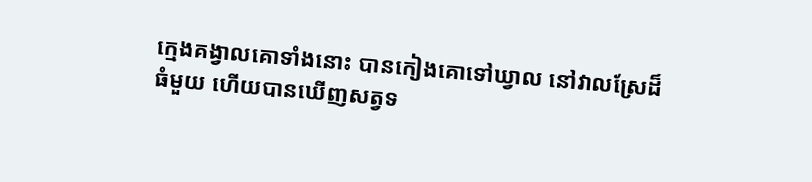ក្មេងគង្វាលគោទាំងនោះ បានកៀងគោទៅឃ្វាល នៅវាលស្រែដ៏ធំមួយ ហើយបានឃើញសត្វទ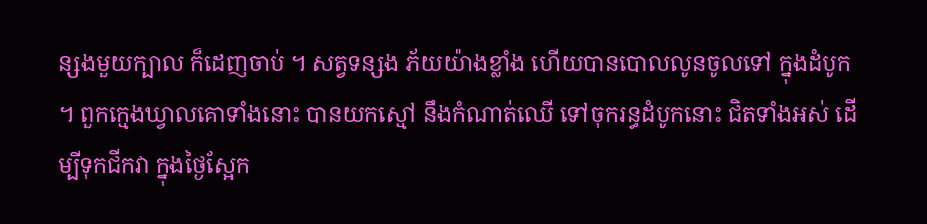ន្សងមួយក្បាល ក៏ដេញចាប់ ។ សត្វទន្សង ភ័យយ៉ាងខ្លាំង ហើយបានបោលលូនចូលទៅ ក្នុងដំបូក ។ ពួកក្មេងឃ្វាលគោទាំងនោះ បានយកស្មៅ នឹងកំណាត់ឈើ ទៅចុករន្ធដំបូកនោះ ជិតទាំងឣស់ ដើម្បីទុកជីកវា ក្នុងថ្ងៃស្អែក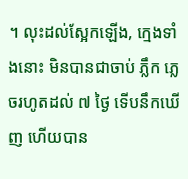។ លុះដល់ស្អែកឡើង, ក្មេងទាំងនោះ មិនបានជាចាប់ ភ្លឹក ភ្លេចរហូតដល់ ៧ ថ្ងៃ ទើបនឹកឃើញ ហើយបាន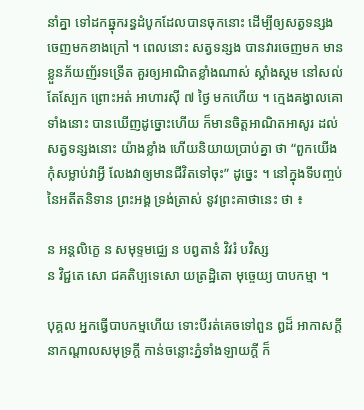នាំគ្នា ទៅដកឆ្នុករន្ធដំបូកដែលបានចុកនោះ ដើម្បីឲ្យសត្វទន្សង ចេញមកខាងក្រៅ ។ ពេលនោះ សត្វទន្សង បានវារចេញមក មានខ្លួនភ័យញ័រទទ្រើត គួរឲ្យឣាណិតខ្លាំងណាស់ ស្គាំងស្គម នៅសល់តែស្បែក ព្រោះឣត់ ឣាហារស៊ី ៧ ថ្ងៃ មកហើយ ។ ក្មេងគង្វាលគោទាំងនោះ បានឃើញដូច្នោះហើយ ក៏មានចិត្តឣាណិតឣាសូរ ដល់សត្វទន្សងនោះ យ៉ាងខ្លាំង ហើយនិយាយប្រាប់គ្នា ថា “ពួកយើង កុំសម្លាប់វាអ្វី លែងវាឲ្យមានជីវិតទៅចុះ” ដូច្នេះ ។ នៅក្នុងទីបញ្ចប់ នៃឣតីតនិទាន ព្រះឣង្គ ទ្រង់ត្រាស់ នូវព្រះគាថានេះ ថា ៖

ន ឣន្តលិក្ខេ ន សមុទ្ទមជ្ឈេ ន បព្វតានំ វិវរំ បវិស្ស
ន វិជ្ជតេ សោ ជគតិប្បទេសោ យត្រដ្ឋិតោ មុច្ចេយ្យ បាបកម្មា ។

បុគ្គល ឣ្នកធ្វើបាបកម្មហើយ ទោះបីរត់គេចទៅពួន ឰដ៏ ឣាកាសក្តី នាកណ្តាលសមុទ្រក្តី កាន់ចន្លោះភ្នំទាំងឡាយក្តី ក៏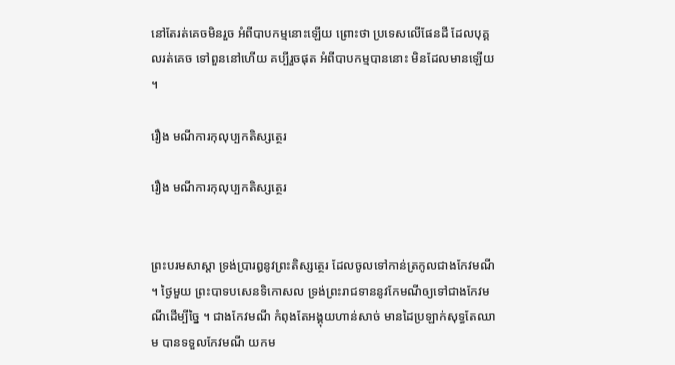នៅតែរត់គេចមិនរួច ឣំពីបាបកម្មនោះឡើយ ព្រោះថា ប្រទេសលើផែនដី ដែលបុគ្គលរត់គេច ទៅពួននៅហើយ គប្បីរួចផុត ឣំពីបាបកម្មបាននោះ មិនដែលមានឡើយ ។

រឿង មណីការកុលុប្បកតិស្សត្ថេរ

រឿង មណីការកុលុប្បកតិស្សត្ថេរ


ព្រះបរមសាស្តា ទ្រង់ប្រារឰនូវព្រះតិស្សត្ថេរ ដែលចូលទៅកាន់ត្រកូលជាងកែវមណី ។ ថ្ងៃមួយ ព្រះបាទបសេនទិកោសល ទ្រង់ព្រះរាជទាននូវកែមណីឲ្យទៅជាងកែវមណីដើម្បីច្នៃ ។ ជាងកែវមណី កំពុងតែឣង្គុយហាន់សាច់ មានដៃប្រឡាក់សុទ្ធតែឈាម បានទទួលកែវមណី យកម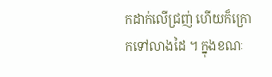កដាក់លើជ្រញ់ ហើយក៏ក្រោកទៅលាងដៃ ។ ក្នុងខណៈ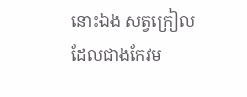នោះឯង សត្វក្រៀលដែលជាងកែវម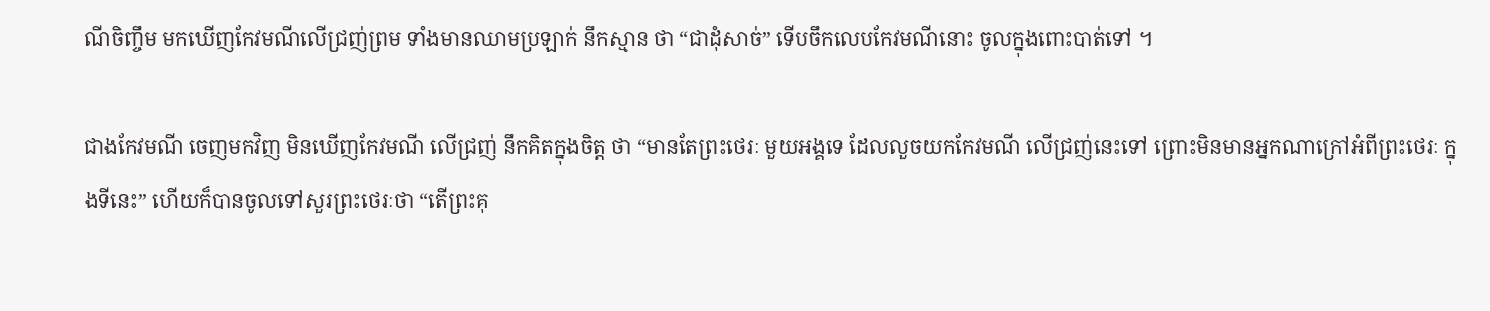ណីចិញ្ចឹម មកឃើញកែវមណីលើជ្រញ់ព្រម ទាំងមានឈាមប្រឡាក់ នឹកស្មាន ថា “ជាដុំសាច់” ទើបចឹកលេបកែវមណីនោះ ចូលក្នុងពោះបាត់ទៅ ។

ជាងកែវមណី ចេញមកវិញ មិនឃើញកែវមណី លើជ្រញ់ នឹកគិតក្នុងចិត្ត ថា “មានតែព្រះថេរៈ មួយឣង្គទេ ដែលលួចយកកែវមណី លើជ្រញ់នេះទៅ ព្រោះមិនមានឣ្នកណាក្រៅឣំពីព្រះថេរៈ ក្នុងទីនេះ” ហើយក៏បានចូលទៅសួរព្រះថេរៈថា “តើព្រះគុ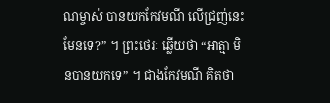ណម្ចាស់ បានយកកែវមណី លើជ្រញ់នេះមែនទេ?” ។ ព្រះថេរៈ ឆ្លើយថា “ឣាត្មា មិនបានយកទេ” ។ ជាងកែវមណី គិតថា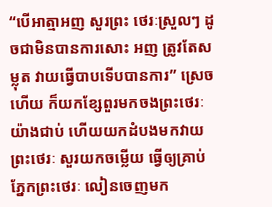“បើអាត្មាឣញ សួរព្រះ ថេរៈស្រួលៗ ដូចជាមិនបានការសោះ ឣញ ត្រូវតែសម្លុត វាយធ្វើបាបទើបបានការ” ស្រេចហើយ ក៏យកខ្សែពួរមកចងព្រះថេរៈ យ៉ាងជាប់ ហើយយកដំបងមកវាយព្រះថេរៈ សួរយកចម្លើយ ធ្វើឲ្យគ្រាប់ភ្នែកព្រះថេរៈ លៀនចេញមក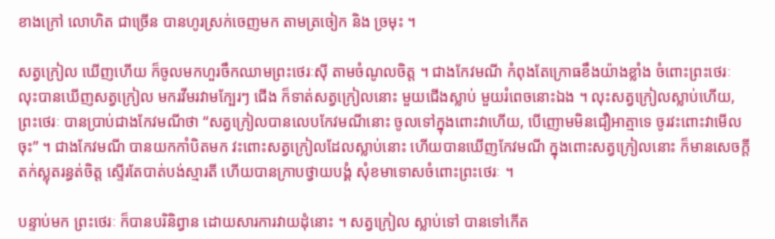ខាងក្រៅ លោហិត ជាច្រើន បានហូរស្រក់ចេញមក តាមត្រចៀក និង ច្រមុះ ។

សត្វក្រៀល ឃើញហើយ ក៏ចូលមកហួរចឹកឈាមព្រះថេរៈស៊ី តាមចំណូលចិត្ត ។ ជាងកែវមណី កំពុងតែក្រោធខឹងយ៉ាងខ្លាំង ចំពោះព្រះថេរៈ លុះបានឃើញសត្វក្រៀល មករវីមរវាមក្បែរៗ ជើង ក៏ទាត់សត្វក្រៀលនោះ មួយជើងស្លាប់ មួយរំពេចនោះឯង ។ លុះសត្វក្រៀលស្លាប់ហើយ, ព្រះថេរៈ បានប្រាប់ជាងកែវមណីថា “សត្វក្រៀលបានលេបកែវមណីនោះ ចូលទៅក្នុងពោះវាហើយ, បើញោមមិនជឿឣាត្មាទេ ចូរវះពោះវាមើលចុះ” ។ ជាងកែវមណី បានយកកាំបិតមក វះពោះសត្វក្រៀលដែលស្លាប់នោះ ហើយបានឃើញកែវមណី ក្នុងពោះសត្វក្រៀលនោះ ក៏មានសេចក្តីតក់ស្លុតរន្ធត់ចិត្ត ស្ទើរតែបាត់បង់ស្មារតី ហើយបានក្រាបថ្វាយបង្គំ សុំខមាទោសចំពោះព្រះថេរៈ ។

បន្ទាប់មក ព្រះថេរៈ ក៏បានបរិនិព្វាន ដោយសារការវាយដុំនោះ ។ សត្វក្រៀល ស្លាប់ទៅ បានទៅកើត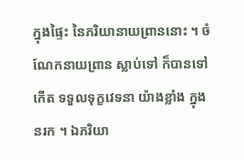ក្នុងផ្ទៃះ នៃភរិយានាយព្រាននោះ ។ ចំណែកនាយព្រាន ស្លាប់ទៅ ក៏បានទៅកើត ទទួលទុក្ខវេទនា យ៉ាងខ្លាំង ក្នុងនរក ។ ឯភរិយា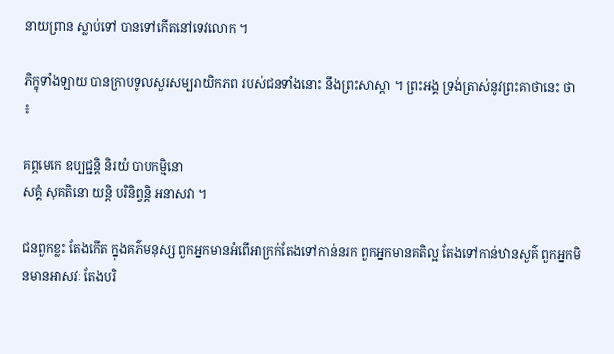នាយព្រាន ស្លាប់ទៅ បានទៅកើតនៅទេវលោក ។

ភិក្ខុទាំងឡាយ បានក្រាបទូលសួរសម្បរាយិកភព របស់ជនទាំងនោះ នឹងព្រះសាស្តា ។ ព្រះឣង្គ ទ្រង់ត្រាស់នូវព្រះគាថានេះ ថា ៖

គព្ភមេកេ ឧប្បជ្ជន្តិ និរយំ បាបកម្មិនោ
សគ្គំ សុគតិនោ យន្តិ បរិនិព្វន្តិ ឣនាសវា ។

ជនពួកខ្លះ តែងកើត ក្នុងគភ៌មនុស្ស ពួកឣ្នកមានឣំពើឣាក្រក់តែងទៅកាន់នរក ពួកឣ្នកមានគតិល្អ តែងទៅកាន់ឋានសួគ៌ ពួកឣ្នកមិនមានឣាសវៈ តែងបរិ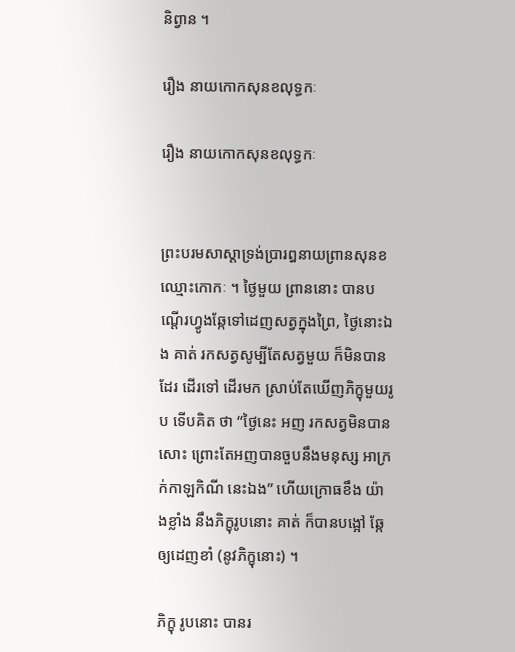និព្វាន ។

រឿង នាយកោកសុនខលុទ្ធកៈ

រឿង នាយកោកសុនខលុទ្ធកៈ


ព្រះបរមសាស្តាទ្រង់ប្រារឰនាយព្រានសុនខ ឈ្មោះកោកៈ ។ ថ្ងៃមួយ ព្រាននោះ បានបណ្តើរហ្វូងឆ្កែទៅដេញសត្វក្នុងព្រៃ, ថ្ងៃនោះឯង គាត់ រកសត្វសូម្បីតែសត្វមួយ ក៏មិនបានដែរ ដើរទៅ ដើរមក ស្រាប់តែឃើញភិក្ខុមួយរូប ទើបគិត ថា “ថ្ងៃនេះ ឣញ រកសត្វមិនបានសោះ ព្រោះតែឣញបានចួបនឹងមនុស្ស ឣាក្រក់កាឡកិណី នេះឯង” ហើយក្រោធខឹង យ៉ាងខ្លាំង នឹងភិក្ខុរូបនោះ គាត់ ក៏បានបង្អៅ ឆ្កែ ឲ្យដេញខាំ (នូវភិក្ខុនោះ) ។

ភិក្ខុ រូបនោះ បានរ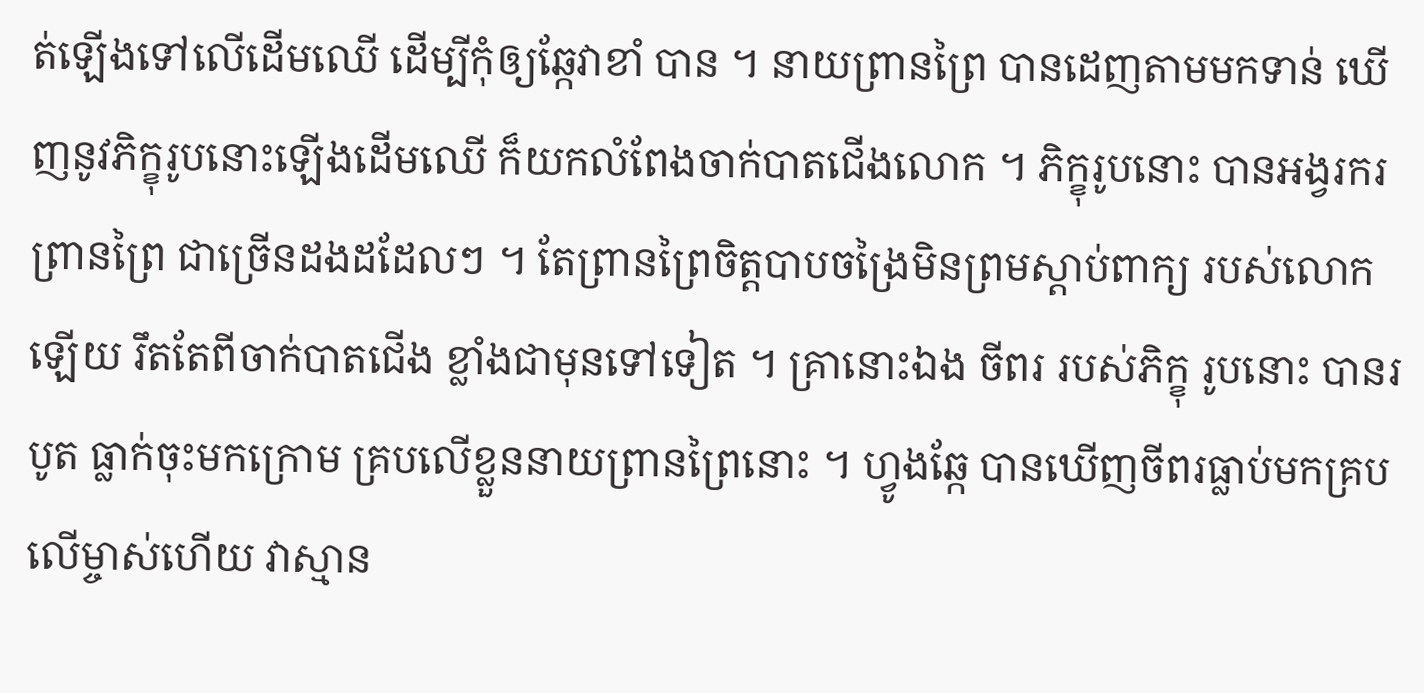ត់ឡើងទៅលើដើមឈើ ដើម្បីកុំឲ្យឆ្កែវាខាំ បាន ។ នាយព្រានព្រៃ បានដេញតាមមកទាន់ ឃើញនូវភិក្ខុរូបនោះឡើងដើមឈើ ក៏យកលំពែងចាក់បាតជើងលោក ។ ភិក្ខុរូបនោះ បានឣង្វរករព្រានព្រៃ ជាច្រើនដងដដែលៗ ។ តែព្រានព្រៃចិត្តបាបចង្រៃមិនព្រមស្តាប់ពាក្យ របស់លោកឡើយ រឹតតែពីចាក់បាតជើង ខ្លាំងជាមុនទៅទៀត ។ គ្រានោះឯង ចីពរ របស់ភិក្ខុ រូបនោះ បានរបូត ធ្លាក់ចុះមកក្រោម គ្របលើខ្លួននាយព្រានព្រៃនោះ ។ ហ្វូងឆ្កែ បានឃើញចីពរធ្លាប់មកគ្រប លើម្ចាស់ហើយ វាស្មាន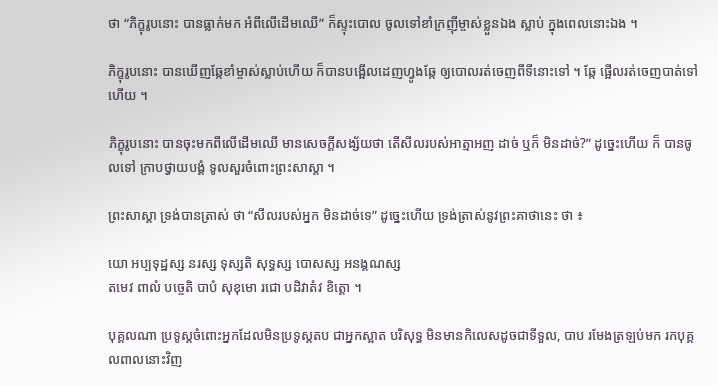ថា “ភិក្ខុរូបនោះ បានធ្លាក់មក ឣំពីលើដើមឈើ” ក៏ស្ទុះបោល ចូលទៅខាំក្រញ៉ីម្ចាស់ខ្លួនឯង ស្លាប់ ក្នុងពេលនោះឯង ។

ភិក្ខុរូបនោះ បានឃើញឆ្កែខាំម្ចាស់ស្លាប់ហើយ ក៏បានបង្អើលដេញហ្វូងឆ្កែ ឲ្យបោលរត់ចេញពីទីនោះទៅ ។ ឆ្កែ ផ្អើលរត់ចេញបាត់ទៅហើយ ។

ភិក្ខុរូបនោះ បានចុះមកពីលើដើមឈើ មានសេចក្តីសង្ស័យថា តើសីលរបស់ឣាត្មាឣញ ដាច់ ឬក៏ មិនដាច់?” ដូច្នេះហើយ ក៏ បានចូលទៅ ក្រាបថ្វាយបង្គំ ទូលសួរចំពោះព្រះសាស្តា ។

ព្រះសាស្តា ទ្រង់បានត្រាស់ ថា “សីលរបស់ឣ្នក មិនដាច់ទេ” ដូច្នេះហើយ ទ្រង់ត្រាស់នូវព្រះគាថានេះ ថា ៖

យោ ឣប្បទុដ្ឋស្ស នរស្ស ទុស្សតិ សុទ្ធស្ស បោសស្ស ឣនង្គណស្ស
តមេវ ពាលំ បច្ចេតិ បាបំ សុខុមោ រជោ បដិវាតំវ ខិត្តោ ។

បុគ្គលណា ប្រទូស្តចំពោះឣ្នកដែលមិនប្រទូស្តតប ជាឣ្នកស្អាត បរិសុទ្ធ មិនមានកិលេសដូចជាទីទួល, បាប រមែងត្រឡប់មក រកបុគ្គលពាលនោះវិញ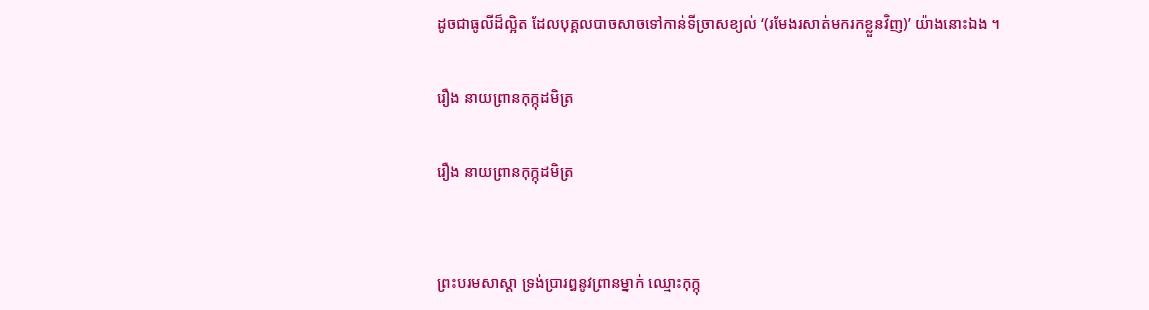ដូចជាធូលីដ៏ល្អិត ដែលបុគ្គលបាចសាចទៅកាន់ទីច្រាសខ្យល់ ‘(រមែងរសាត់មករកខ្លួនវិញ)’ យ៉ាងនោះឯង ។

រឿង នាយព្រានកុក្កុដមិត្រ

រឿង នាយព្រានកុក្កុដមិត្រ


ព្រះបរមសាស្តា ទ្រង់ប្រារឰនូវព្រានម្នាក់ ឈ្មោះកុក្កុ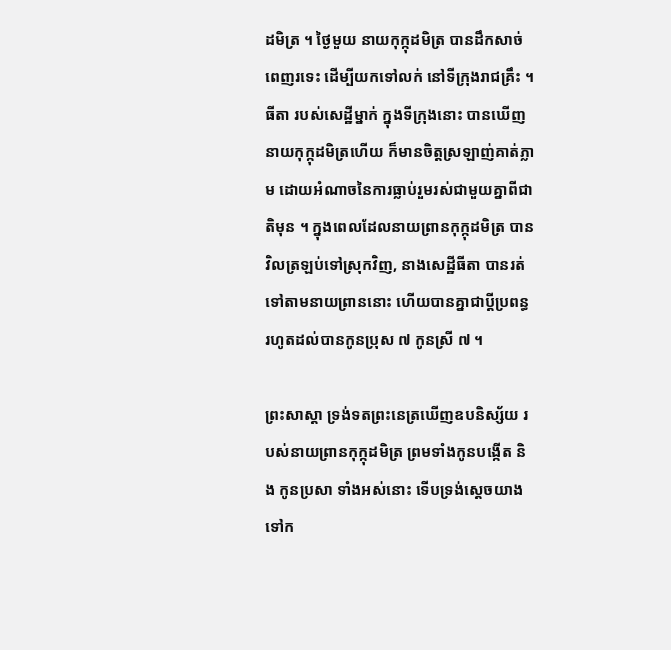ដមិត្រ ។ ថ្ងៃមួយ នាយកុក្កុដមិត្រ បានដឹកសាច់ពេញរទេះ ដើម្បីយកទៅលក់ នៅទីក្រុងរាជគ្រឹះ ។ ធីតា របស់សេដ្ឋីម្នាក់ ក្នុងទីក្រុងនោះ បានឃើញនាយកុក្កុដមិត្រហើយ ក៏មានចិត្តស្រឡាញ់គាត់ភ្លាម ដោយឣំណាចនៃការធ្លាប់រួមរស់ជាមួយគ្នាពីជាតិមុន ។ ក្នុងពេលដែលនាយព្រានកុក្កុដមិត្រ បានវិលត្រឡប់ទៅស្រុកវិញ, នាងសេដ្ឋីធីតា បានរត់ទៅតាមនាយព្រាននោះ ហើយបានគ្នាជាប្តីប្រពន្ធ រហូតដល់បានកូនប្រុស ៧ កូនស្រី ៧ ។

ព្រះសាស្តា ទ្រង់ទតព្រះនេត្រឃើញឧបនិស្ស័យ របស់នាយព្រានកុក្កុដមិត្រ ព្រមទាំងកូនបង្កើត និង កូនប្រសា ទាំងឣស់នោះ ទើបទ្រង់ស្តេចយាងទៅក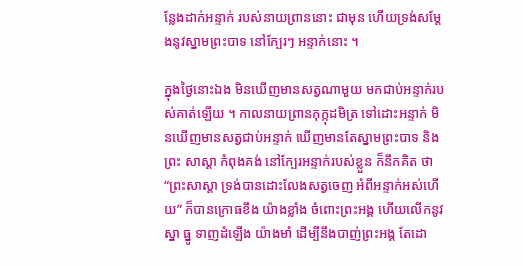ន្លែងដាក់ឣន្ទាក់ របស់នាយព្រាននោះ ជាមុន ហើយទ្រង់សម្តែងនូវស្នាមព្រះបាទ នៅក្បែរៗ ឣន្ទាក់នោះ ។

ក្នុងថ្ងៃនោះឯង មិនឃើញមានសត្វណាមួយ មកជាប់ឣន្ទាក់របស់គាត់ឡើយ ។ កាលនាយព្រានកុក្កុដមិត្រ ទៅដោះឣន្ទាក់ មិនឃើញមានសត្វជាប់ឣន្ទាក់ ឃើញមានតែស្នាមព្រះបាទ និង ព្រះ សាស្តា កំពុងគង់ នៅក្បែរឣន្ទាក់របស់ខ្លួន ក៏នឹកគិត ថា “ព្រះសាស្តា ទ្រង់បានដោះលែងសត្វចេញ ឣំពីឣន្ទាក់ឣស់ហើយ” ក៏បានក្រោធខឹង យ៉ាងខ្លាំង ចំពោះព្រះឣង្គ ហើយលើកនូវស្នា ធ្នូ ទាញដំឡើង យ៉ាងមាំ ដើម្បីនឹងបាញ់ព្រះឣង្គ តែដោ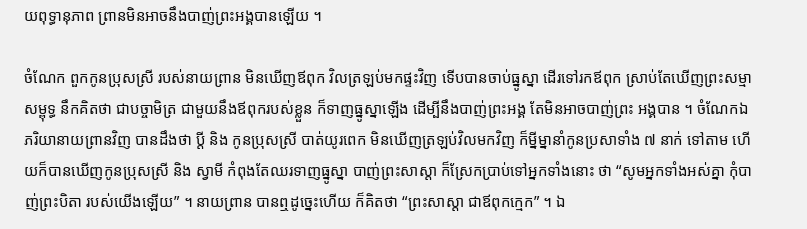យពុទ្ធានុភាព ព្រានមិនឣាចនឹងបាញ់ព្រះឣង្គបានឡើយ ។

ចំណែក ពួកកូនប្រុសស្រី របស់នាយព្រាន មិនឃើញឪពុក វិលត្រឡប់មកផ្ទះវិញ ទើបបានចាប់ធ្នូស្នា ដើរទៅរកឪពុក ស្រាប់តែឃើញព្រះសម្មាសម្ពុទ្ធ នឹកគិតថា ជាបច្ចាមិត្រ ជាមួយនឹងឪពុករបស់ខ្លួន ក៏ទាញធ្នូស្នាឡើង ដើម្បីនឹងបាញ់ព្រះឣង្គ តែមិនឣាចបាញ់ព្រះ ឣង្គបាន ។ ចំណែកឯ ភរិយានាយព្រានវិញ បានដឹងថា ប្តី និង កូនប្រុសស្រី បាត់យូរពេក មិនឃើញត្រឡប់វិលមកវិញ ក៏ម្នីម្នានាំកូនប្រសាទាំង ៧ នាក់ ទៅតាម ហើយក៏បានឃើញកូនប្រុសស្រី និង ស្វាមី កំពុងតែឈរទាញធ្នូស្នា បាញ់ព្រះសាស្តា ក៏ស្រែកប្រាប់ទៅឣ្នកទាំងនោះ ថា “សូមឣ្នកទាំងឣស់គ្នា កុំបាញ់ព្រះបិតា របស់យើងឡើយ” ។ នាយព្រាន បានឮដូច្នេះហើយ ក៏គិតថា “ព្រះសាស្តា ជាឪពុកក្មេក” ។ ឯ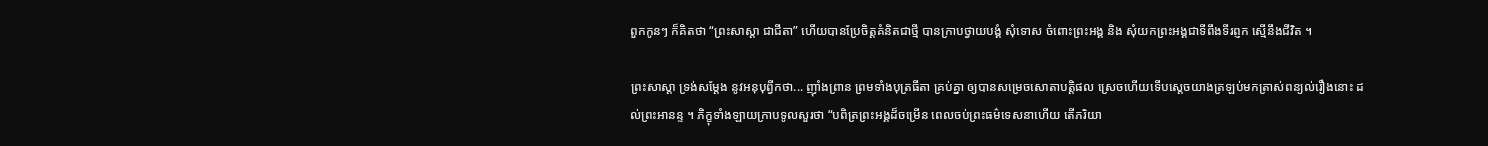ពួកកូនៗ ក៏គិតថា “ព្រះសាស្តា ជាជីតា” ហើយបានប្រែចិត្តគំនិតជាថ្មី បានក្រាបថ្វាយបង្គំ សុំទោស ចំពោះព្រះឣង្គ និង សុំយកព្រះឣង្គជាទីពឹងទីរព្ញក ស្មើនឹងជីវិត ។

ព្រះសាស្តា ទ្រង់សម្តែង នូវឣនុបុព្វីកថា... ញ៉ាំងព្រាន ព្រមទាំងបុត្រធីតា គ្រប់គ្នា ឲ្យបានសម្រេចសោតាបត្តិផល ស្រេចហើយទើបស្តេចយាងត្រឡប់មកត្រាស់ពន្យល់រឿងនោះ ដល់ព្រះឣានន្ទ ។ ភិក្ខុទាំងឡាយក្រាបទូលសួរថា “បពិត្រព្រះឣង្គដ៏ចម្រើន ពេលចប់ព្រះធម៌ទេសនាហើយ តើភរិយា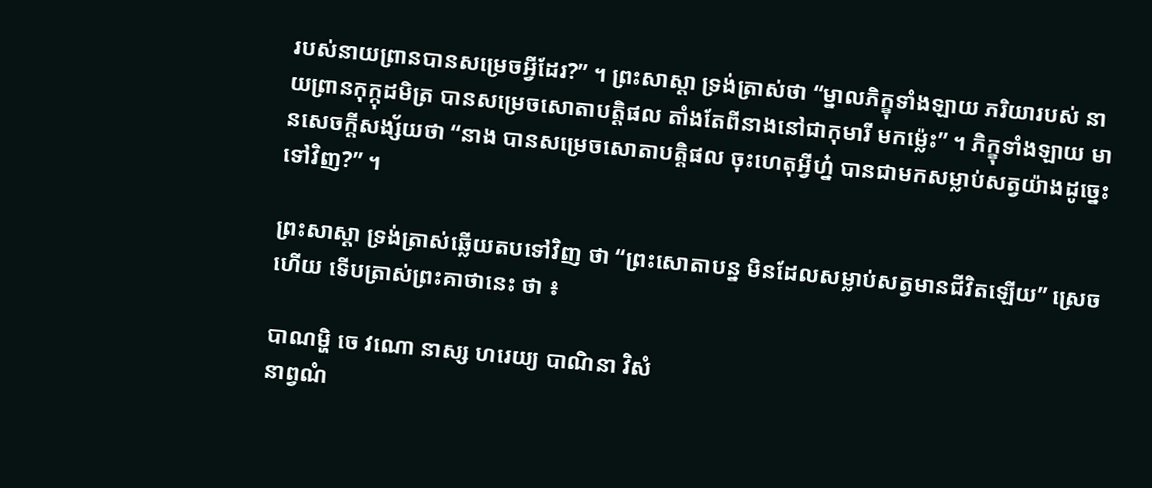របស់នាយព្រានបានសម្រេចអ្វីដែរ?” ។ ព្រះសាស្តា ទ្រង់ត្រាស់ថា “ម្នាលភិក្ខុទាំងឡាយ ភរិយារបស់ នាយព្រានកុក្កុដមិត្រ បានសម្រេចសោតាបត្តិផល តាំងតែពីនាងនៅជាកុមារី មកម៉្លេះ” ។ ភិក្ខុទាំងឡាយ មានសេចក្តីសង្ស័យថា “នាង បានសម្រេចសោតាបត្តិផល ចុះហេតុអ្វីហ្ន៎ បានជាមកសម្លាប់សត្វយ៉ាងដូច្នេះទៅវិញ?” ។

ព្រះសាស្តា ទ្រង់ត្រាស់ឆ្លើយតបទៅវិញ ថា “ព្រះសោតាបន្ន មិនដែលសម្លាប់សត្វមានជីវិតឡើយ” ស្រេចហើយ ទើបត្រាស់ព្រះគាថានេះ ថា ៖

បាណម្ហិ ចេ វណោ នាស្ស ហរេយ្យ បាណិនា វិសំ
នាព្វណំ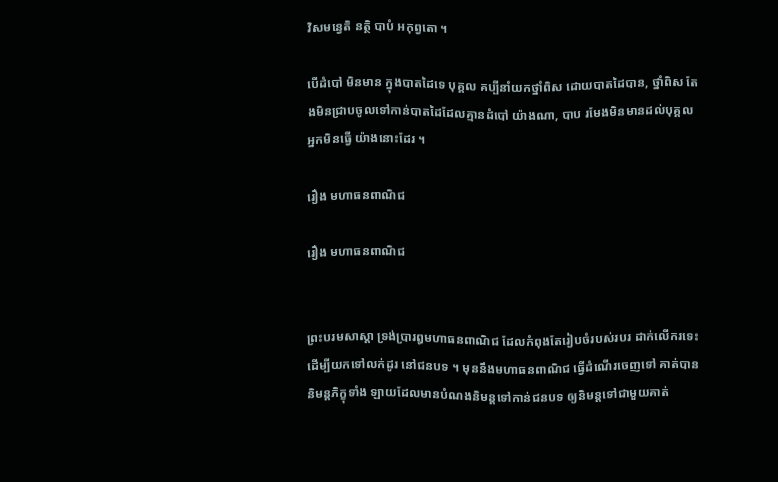វិសមន្វេតិ នត្ថិ បាបំ ឣកុព្វតោ ។

បើដំបៅ មិនមាន ក្នុងបាតដៃទេ បុគ្គល គប្បីនាំយកថ្នាំពិស ដោយបាតដៃបាន, ថ្នាំពិស តែងមិនជ្រាបចូលទៅកាន់បាតដៃដែលគ្មានដំបៅ យ៉ាងណា, បាប រមែងមិនមានដល់បុគ្គលឣ្នកមិនធ្វើ យ៉ាងនោះដែរ ។

រឿង មហាធនពាណិជ

រឿង មហាធនពាណិជ


ព្រះបរមសាស្តា ទ្រង់ប្រារឰមហាធនពាណិជ ដែលកំពុងតែរៀបចំរបស់របរ ដាក់លើករទេះ ដើម្បីយកទៅលក់ដូរ នៅជនបទ ។ មុននឹងមហាធនពាណិជ ធ្វើដំណើរចេញទៅ គាត់បាននិមន្តភិក្ខុទាំង ឡាយដែលមានបំណងនិមន្តទៅកាន់ជនបទ ឲ្យនិមន្តទៅជាមួយគាត់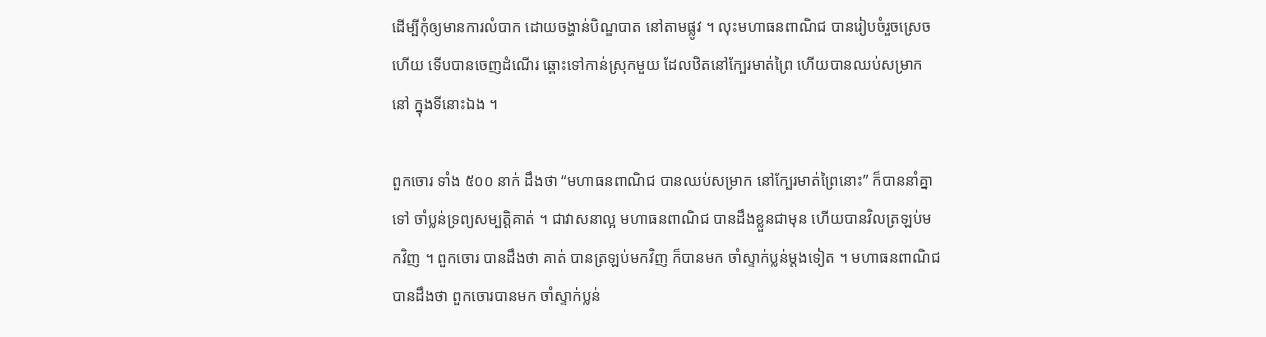ដើម្បីកុំឲ្យមានការលំបាក ដោយចង្ហាន់បិណ្ឌបាត នៅតាមផ្លូវ ។ លុះមហាធនពាណិជ បានរៀបចំរួចស្រេចហើយ ទើបបានចេញដំណើរ ឆ្ពោះទៅកាន់ស្រុកមួយ ដែលឋិតនៅក្បែរមាត់ព្រៃ ហើយបានឈប់សម្រាកនៅ ក្នុងទីនោះឯង ។

ពួកចោរ ទាំង ៥០០ នាក់ ដឹងថា “មហាធនពាណិជ បានឈប់សម្រាក នៅក្បែរមាត់ព្រៃនោះ” ក៏បាននាំគ្នាទៅ ចាំប្លន់ទ្រព្យសម្បត្តិគាត់ ។ ជាវាសនាល្អ មហាធនពាណិជ បានដឹងខ្លួនជាមុន ហើយបានវិលត្រឡប់មកវិញ ។ ពួកចោរ បានដឹងថា គាត់ បានត្រឡប់មកវិញ ក៏បានមក ចាំស្ទាក់ប្លន់ម្តងទៀត ។ មហាធនពាណិជ បានដឹងថា ពួកចោរបានមក ចាំស្ទាក់ប្លន់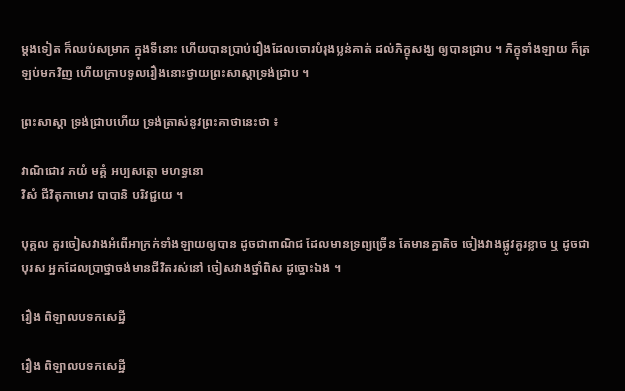ម្តងទៀត ក៏ឈប់សម្រាក ក្នុងទីនោះ ហើយបានប្រាប់រឿងដែលចោរបំរុងប្លន់គាត់ ដល់ភិក្ខុសង្ឃ ឲ្យបានជ្រាប ។ ភិក្ខុទាំងឡាយ ក៏ត្រឡប់មកវិញ ហើយក្រាបទូលរឿងនោះថ្វាយព្រះសាស្តាទ្រង់ជ្រាប ។

ព្រះសាស្តា ទ្រង់ជ្រាបហើយ ទ្រង់ត្រាស់នូវព្រះគាថានេះថា ៖

វាណិជោវ ភយំ មគ្គំ ឣប្បសត្ថោ មហទ្ធនោ
វិសំ ជីវិតុកាមោវ បាបានិ បរិវជ្ជយេ ។

បុគ្គល គួរចៀសវាងឣំពើឣាក្រក់ទាំងឡាយឲ្យបាន ដូចជាពាណិជ ដែលមានទ្រព្យច្រើន តែមានគ្នាតិច ចៀងវាងផ្លូវគួរខ្លាច ឬ ដូចជាបុរស ឣ្នកដែលប្រាថ្នាចង់មានជីវិតរស់នៅ ចៀសវាងថ្នាំពិស ដូច្នោះឯង ។

រឿង ពិឡាលបទកសេដ្ឋី

រឿង ពិឡាលបទកសេដ្ឋី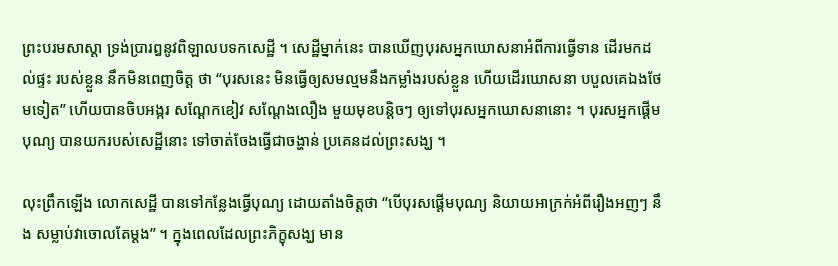ព្រះបរមសាស្តា ទ្រង់ប្រារឰនូវពិឡាលបទកសេដ្ឋី ។ សេដ្ឋីម្នាក់នេះ បានឃើញបុរសឣ្នកឃោសនាឣំពីការធ្វើទាន ដើរមកដល់ផ្ទះ របស់ខ្លួន នឹកមិនពេញចិត្ត ថា “បុរសនេះ មិនធ្វើឲ្យសមល្មមនឹងកម្លាំងរបស់ខ្លួន ហើយដើរឃោសនា បបួលគេឯងថែមទៀត” ហើយបានចិបឣង្ករ សណ្តែកខៀវ សណ្តែងលឿង មួយមុខបន្តិចៗ ឲ្យទៅបុរសឣ្នកឃោសនានោះ ។ បុរសឣ្នកផ្តើមបុណ្យ បានយករបស់សេដ្ឋីនោះ ទៅចាត់ចែងធ្វើជាចង្ហាន់ ប្រគេនដល់ព្រះសង្ឃ ។

លុះព្រឹកឡើង លោកសេដ្ឋី បានទៅកន្លែងធ្វើបុណ្យ ដោយតាំងចិត្តថា “បើបុរសផ្តើមបុណ្យ និយាយឣាក្រក់ឣំពីរឿងឣញៗ នឹង សម្លាប់វាចោលតែម្តង” ។ ក្នុងពេលដែលព្រះភិក្ខុសង្ឃ មាន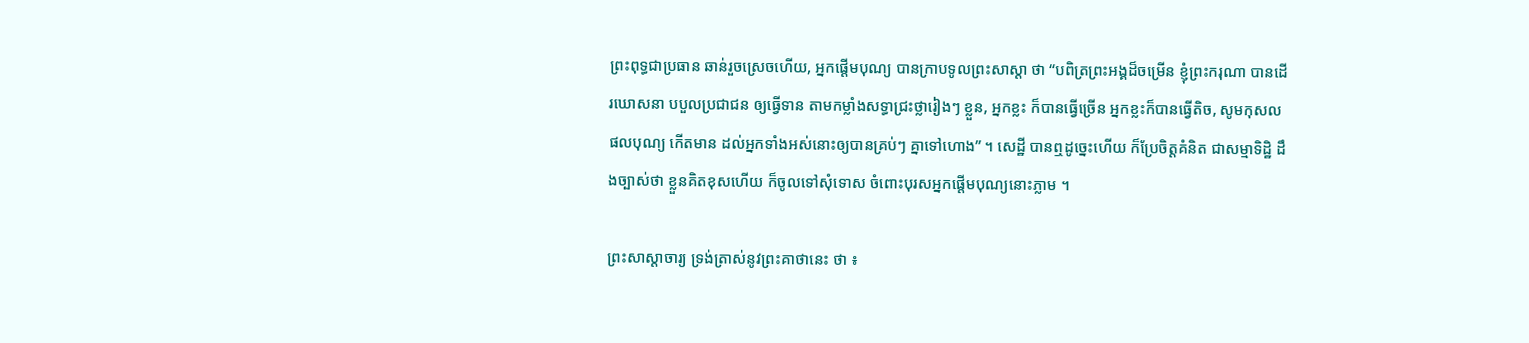ព្រះពុទ្ធជាប្រធាន ឆាន់រួចស្រេចហើយ, ឣ្នកផ្តើមបុណ្យ បានក្រាបទូលព្រះសាស្តា ថា “បពិត្រព្រះឣង្គដ៏ចម្រើន ខ្ញុំព្រះករុណា បានដើរឃោសនា បបួលប្រជាជន ឲ្យធ្វើទាន តាមកម្លាំងសទ្ធាជ្រះថ្លារៀងៗ ខ្លួន, ឣ្នកខ្លះ ក៏បានធ្វើច្រើន ឣ្នកខ្លះក៏បានធ្វើតិច, សូមកុសលផលបុណ្យ កើតមាន ដល់ឣ្នកទាំងឣស់នោះឲ្យបានគ្រប់ៗ គ្នាទៅហោង” ។ សេដ្ឋី បានឮដូច្នេះហើយ ក៏ប្រែចិត្តគំនិត ជាសម្មាទិដ្ឋិ ដឹងច្បាស់ថា ខ្លួនគិតខុសហើយ ក៏ចូលទៅសុំទោស ចំពោះបុរសឣ្នកផ្តើមបុណ្យនោះភ្លាម ។

ព្រះសាស្តាចារ្យ ទ្រង់ត្រាស់នូវព្រះគាថានេះ ថា ៖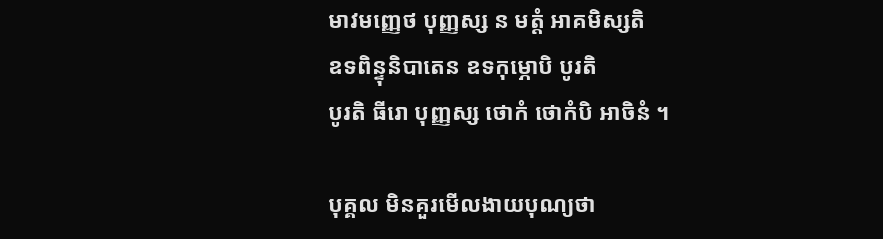មាវមញ្ញេថ បុញ្ញស្ស ន មត្តំ ឣាគមិស្សតិ
ឧទពិន្ទុនិបាតេន ឧទកុម្ភោបិ បូរតិ
បូរតិ ធីរោ បុញ្ញស្ស ថោកំ ថោកំបិ ឣាចិនំ ។

បុគ្គល មិនគួរមើលងាយបុណ្យថា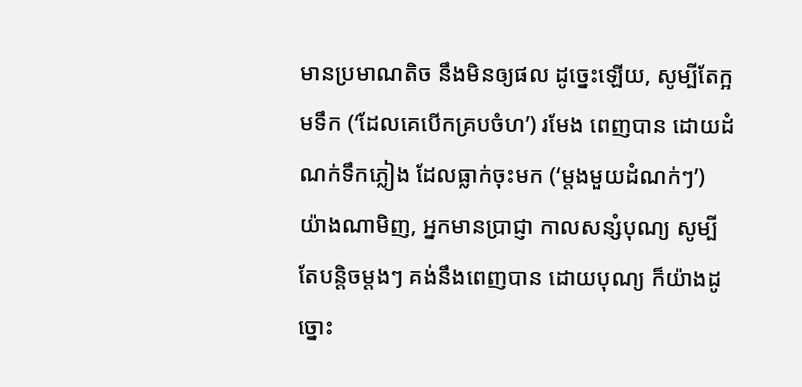មានប្រមាណតិច នឹងមិនឲ្យផល ដូច្នេះឡើយ, សូម្បីតែក្អមទឹក (‘ដែលគេបើកគ្របចំហ’) រមែង ពេញបាន ដោយដំណក់ទឹកភ្លៀង ដែលធ្លាក់ចុះមក (‘ម្តងមួយដំណក់ៗ’) យ៉ាងណាមិញ, ឣ្នកមានប្រាជ្ញា កាលសន្សំបុណ្យ សូម្បី តែបន្តិចម្តងៗ គង់នឹងពេញបាន ដោយបុណ្យ ក៏យ៉ាងដូច្នោះ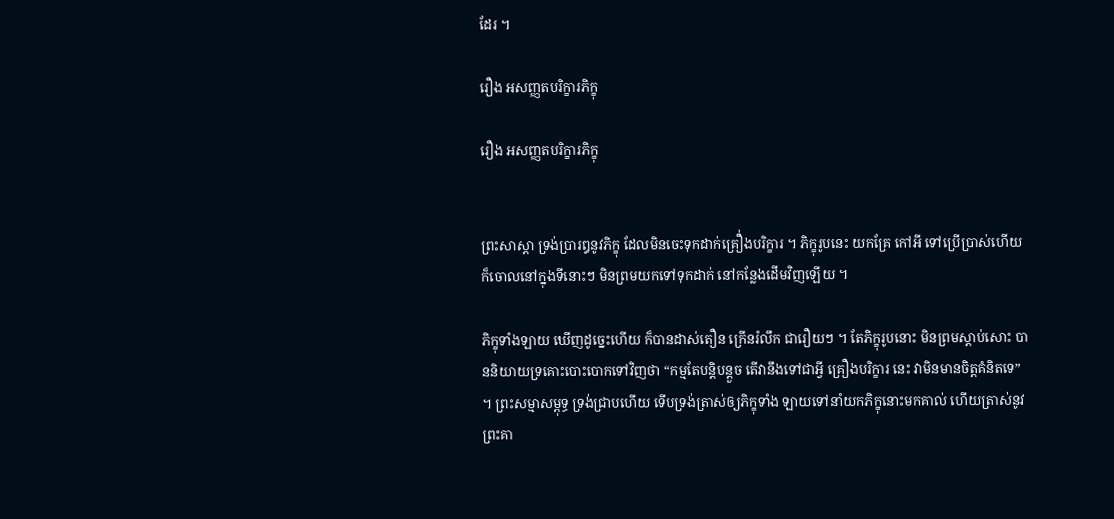ដែរ ។

រឿង ឣសញ្ញតបរិក្ខារភិក្ខុ

រឿង ឣសញ្ញតបរិក្ខារភិក្ខុ


ព្រះសាស្តា ទ្រង់ប្រារឰនូវភិក្ខុ ដែលមិនចេះទុកដាក់គ្រឿ់ងបរិក្ខារ ។ ភិក្ខុរូបនេះ យកគ្រែ កៅឣី ទៅប្រើប្រាស់ហើយ ក៏ចោលនៅក្នុងទីនោះៗ មិនព្រមយកទៅទុកដាក់ នៅកន្លែងដើមវិញឡើយ ។

ភិក្ខុទាំងឡាយ ឃើញដូច្នេះហើយ ក៏បានដាស់តឿន ក្រើនរំលឹក ជារឿយៗ ។ តែភិក្ខុរូបនោះ មិនព្រមស្តាប់សោះ បាននិយាយទ្រគោះបោះបោកទៅវិញថា “កម្មតែបន្តិបន្តួច តើវានឹងទៅជាអ្វី គ្រឿងបរិក្ខារ នេះ វាមិនមានចិត្តគំនិតទេ” ។ ព្រះសម្មាសម្ពុទ្ធ ទ្រង់ជ្រាបហើយ ទើបទ្រង់ត្រាស់ឲ្យភិក្ខុទាំង ឡាយទៅនាំយកភិក្ខុនោះមកគាល់ ហើយត្រាស់នូវព្រះគា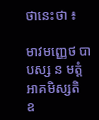ថានេះថា ៖

មាវមញ្ញេថ បាបស្ស ន មត្តំ ឣាគមិស្សតិ
ឧ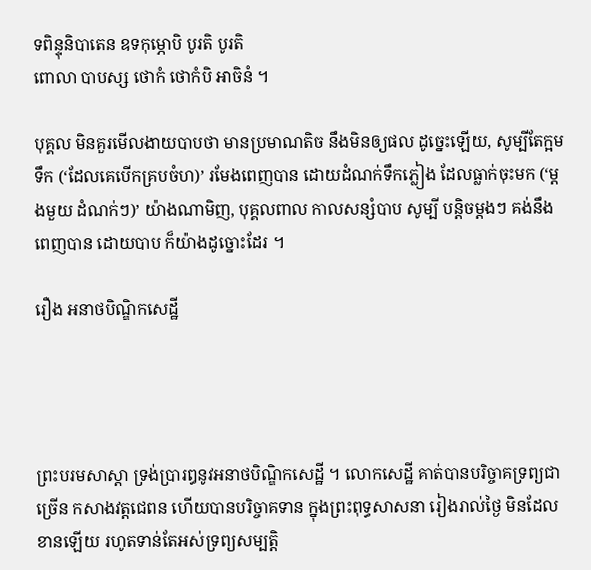ទពិន្ទុនិបាតេន ឧទកុម្ភោបិ បូរតិ បូរតិ
ពោលា បាបស្ស ថោកំ ថោកំបិ ឣាចិនំ ។

បុគ្គល មិនគួរមើលងាយបាបថា មានប្រមាណតិច នឹងមិនឲ្យផល ដូច្នេះឡើយ, សូម្បីតែក្អមទឹក (‘ដែលគេបើកគ្របចំហ)’ រមែងពេញបាន ដោយដំណក់ទឹកភ្លៀង ដែលធ្លាក់ចុះមក (‘ម្តងមួយ ដំណក់ៗ)’ យ៉ាងណាមិញ, បុគ្គលពាល កាលសន្សំបាប សូម្បី បន្តិចម្តងៗ គង់នឹងពេញបាន ដោយបាប ក៏យ៉ាងដូច្នោះដែរ ។

រឿង ឣនាថបិណ្ឌិកសេដ្ឋី




ព្រះបរមសាស្តា ទ្រង់ប្រារឰនូវឣនាថបិណ្ឌិកសេដ្ឋី ។ លោកសេដ្ឋី គាត់បានបរិច្ចាគទ្រព្យជាច្រើន កសាងវត្តជេពន ហើយបានបរិច្ចាគទាន ក្នុងព្រះពុទ្ធសាសនា រៀងរាល់ថ្ងៃ មិនដែលខានឡើយ រហូតទាន់តែឣស់ទ្រព្យសម្បត្តិ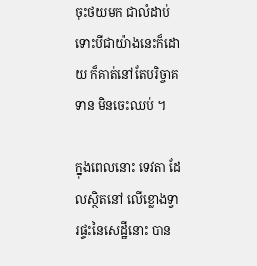ចុះថយមក ជាលំដាប់ ទោះបីជាយ៉ាងនេះក៏ដោយ ក៏គាត់នៅតែបរិច្ចាគទាន មិនចេះឈប់ ។

ក្នុងពេលនោះ ទេវតា ដែលស្ថិតនៅ លើខ្លោងទ្វារផ្ទះនៃសេដ្ឋីនោះ បាន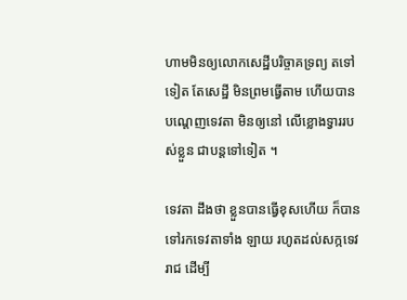ហាមមិនឲ្យលោកសេដ្ឋីបរិច្ចាគទ្រព្យ តទៅទៀត តែសេដ្ឋី មិនព្រមធ្វើតាម ហើយបានបណ្តេញទេវតា មិនឲ្យនៅ លើខ្លោងទ្វាររបស់ខ្លួន ជាបន្តទៅទៀត ។

ទេវតា ដឹងថា ខ្លួនបានធ្វើខុសហើយ ក៏បានទៅរកទេវតាទាំង ឡាយ រហូតដល់សក្កទេវរាជ ដើម្បី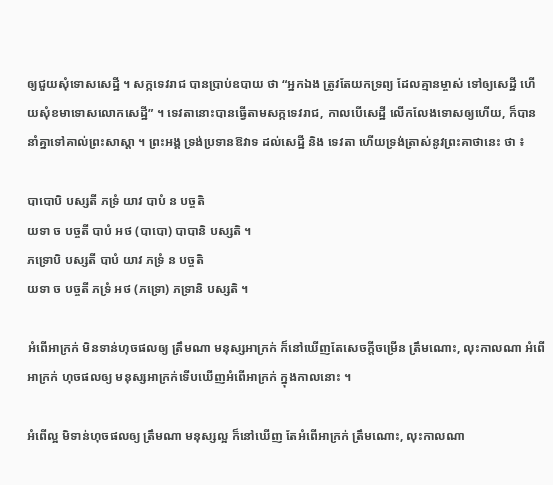ឲ្យជួយសុំទោសសេដ្ឋី ។ សក្កទេវរាជ បានប្រាប់ឧបាយ ថា “ឣ្នកឯង ត្រូវតែយកទ្រព្យ ដែលគ្មានម្ចាស់ ទៅឲ្យសេដ្ឋី ហើយសុំខមាទោសលោកសេដ្ឋី” ។ ទេវតានោះបានធ្វើតាមសក្កទេវរាជ, កាលបើសេដ្ឋី លើកលែងទោសឲ្យហើយ, ក៏បាននាំគ្នាទៅគាល់ព្រះសាស្តា ។ ព្រះឣង្គ ទ្រង់ប្រទានឱវាទ ដល់សេដ្ឋី និង ទេវតា ហើយទ្រង់ត្រាស់នូវព្រះគាថានេះ ថា ៖

បាបោបិ បស្សតី ភទ្រំ យាវ បាបំ ន បច្ចតិ
យទា ច បច្ចតី បាបំ ឣថ (បាបោ) បាបានិ បស្សតិ ។
ភទ្រោបិ បស្សតី បាបំ យាវ ភទ្រំ ន បច្ចតិ
យទា ច បច្ចតី ភទ្រំ ឣថ (ភទ្រោ) ភទ្រានិ បស្សតិ ។

ឣំពើឣាក្រក់ មិនទាន់ហុចផលឲ្យ ត្រឹមណា មនុស្សឣាក្រក់ ក៏នៅឃើញតែសេចក្តីចម្រើន ត្រឹមណោះ, លុះកាលណា ឣំពើឣាក្រក់ ហុចផលឲ្យ មនុស្សឣាក្រក់ទើបឃើញឣំពើឣាក្រក់ ក្នុងកាលនោះ ។

ឣំពើល្អ មិទាន់ហុចផលឲ្យ ត្រឹមណា មនុស្សល្អ ក៏នៅឃើញ តែឣំពើឣាក្រក់ ត្រឹមណោះ, លុះកាលណា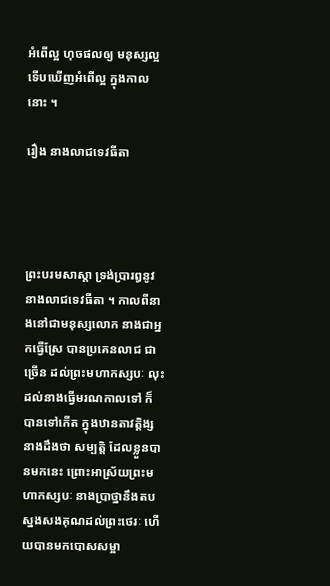ឣំពើល្អ ហុចផលឲ្យ មនុស្សល្អ ទើបឃើញឣំពើល្អ ក្នុងកាលនោះ ។

រឿង នាងលាជទេវធីតា




ព្រះបរមសាស្តា ទ្រង់ប្រារឰនូវនាងលាជទេវធីតា ។ កាលពីនាងនៅជាមនុស្សលោក នាងជាឣ្នកធ្វើស្រែ បានប្រគេនលាជ ជាច្រើន ដល់ព្រះមហាកស្សបៈ លុះដល់នាងធ្វើមរណកាលទៅ ក៏បានទៅកើត ក្នុងឋានតាវតិ្តង្ស នាងដឹងថា សម្បត្តិ ដែលខ្លួនបានមកនេះ ព្រោះឣាស្រ័យព្រះមហាកស្សបៈ នាងប្រាថ្នានឹងតបស្នងសងគុណដល់ព្រះថេរៈ ហើយបានមកបោសសម្អា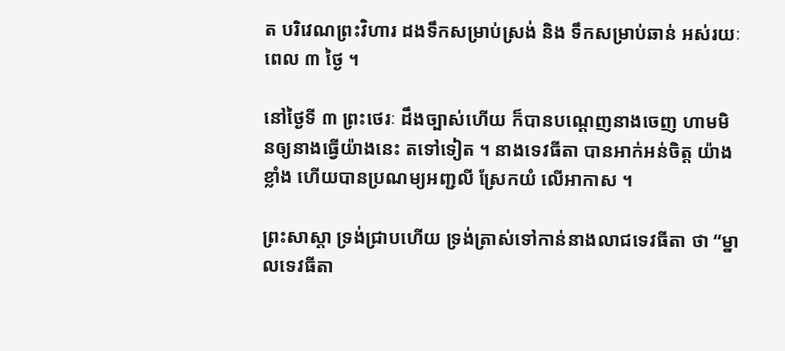ត បរិវេណព្រះវិហារ ដងទឹកសម្រាប់ស្រង់ និង ទឹកសម្រាប់ឆាន់ ឣស់រយៈពេល ៣ ថ្ងៃ ។

នៅថ្ងៃទី ៣ ព្រះថេរៈ ដឹងច្បាស់ហើយ ក៏បានបណ្តេញនាងចេញ ហាមមិនឲ្យនាងធ្វើយ៉ាងនេះ តទៅទៀត ។ នាងទេវធីតា បានឣាក់ឣន់ចិត្ត យ៉ាងខ្លាំង ហើយបានប្រណម្យឣញ្ជលី ស្រែកយំ លើឣាកាស ។

ព្រះសាស្តា ទ្រង់ជ្រាបហើយ ទ្រង់ត្រាស់ទៅកាន់នាងលាជទេវធីតា ថា “ម្នាលទេវធីតា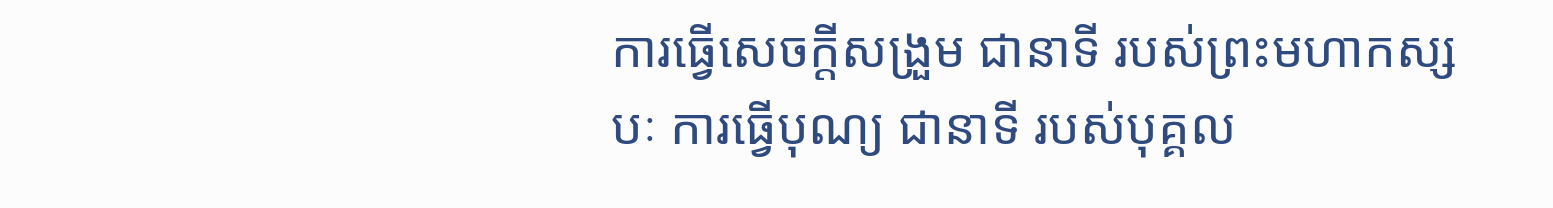ការធ្វើសេចក្តីសង្រួម ជានាទី របស់ព្រះមហាកស្សបៈ ការធ្វើបុណ្យ ជានាទី របស់បុគ្គល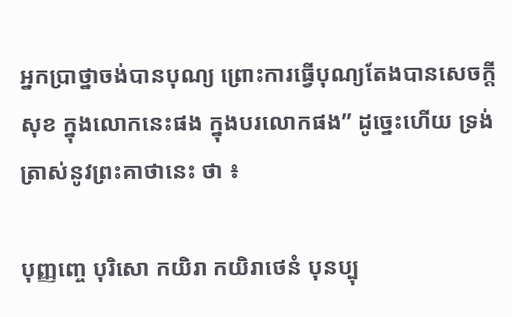ឣ្នកប្រាថ្នាចង់បានបុណ្យ ព្រោះការធ្វើបុណ្យតែងបានសេចក្តីសុខ ក្នុងលោកនេះផង ក្នុងបរលោកផង” ដូច្នេះហើយ ទ្រង់ត្រាស់នូវព្រះគាថានេះ ថា ៖

បុញ្ញញ្ចេ បុរិសោ កយិរា កយិរាថេនំ បុនប្បុ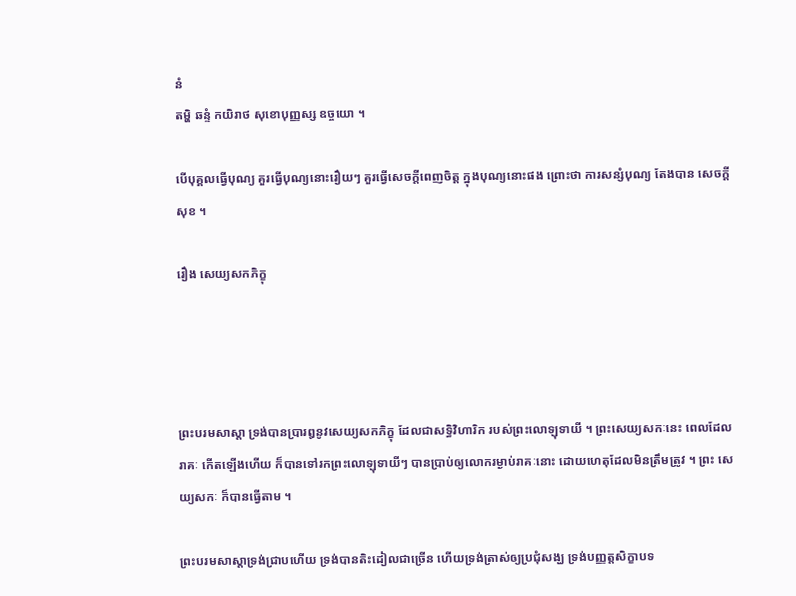នំ
តម្ហិ ឆន្ទំ កយិរាថ សុខោបុញ្ញស្ស ឧច្ចយោ ។

បើបុគ្គលធ្វើបុណ្យ គួរធ្វើបុណ្យនោះរឿយៗ គួរធ្វើសេចក្តីពេញចិត្ត ក្នុងបុណ្យនោះផង ព្រោះថា ការសន្សំបុណ្យ តែងបាន សេចក្តីសុខ ។

រឿង សេយ្យសកភិក្ខុ




ព្រះបរមសាស្តា ទ្រង់បានប្រារឰនូវសេយ្យសកភិក្ខុ ដែលជាសទ្ធិវិហារិក របស់ព្រះលោឡុទាយី ។ ព្រះសេយ្យសកៈនេះ ពេលដែលរាគៈ កើតឡើងហើយ ក៏បានទៅរកព្រះលោឡុទាយីៗ បានប្រាប់ឲ្យលោករម្ងាប់រាគៈនោះ ដោយហេតុដែលមិនត្រឹមត្រូវ ។ ព្រះ សេយ្យសកៈ ក៏បានធ្វើតាម ។

ព្រះបរមសាស្តាទ្រង់ជ្រាបហើយ ទ្រង់បានតិះដៀលជាច្រើន ហើយទ្រង់ត្រាស់ឲ្យប្រជុំសង្ឃ ទ្រង់បញ្ញត្តសិក្ខាបទ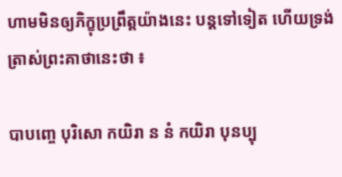ហាមមិនឲ្យភិក្ខុប្រព្រឹត្តយ៉ាងនេះ បន្តទៅទៀត ហើយទ្រង់ត្រាស់ព្រះគាថានេះថា ៖

បាបញ្ចេ បុរិសោ កយិរា ន នំ កយិរា បុនប្បុ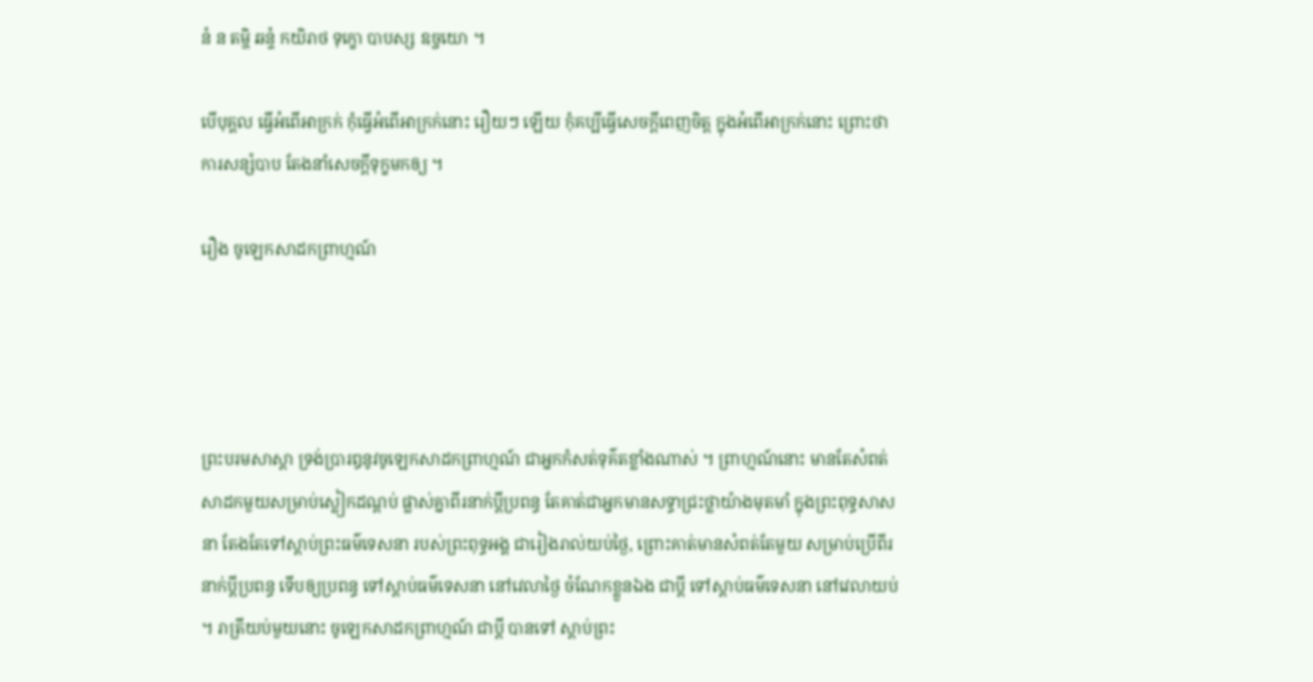នំ ន តម្ហិ ឆន្ទំ កយិរាថ ទុក្ខោ បាបស្ស ឧច្ចយោ ។

បើបុគ្គល ធ្វើឣំពើឣាក្រក់ កុំធ្វើឣំពើឣាក្រក់នោះ រឿយៗ ឡើយ កុំគប្បីធ្វើសេចក្តីពេញចិត្ត ក្នុងឣំពើឣាក្រក់នោះ ព្រោះថា ការសន្សំបាប តែងនាំសេចក្តីទុក្ខមកឲ្យ ។

រឿង ចូឡេកសាដកព្រាហ្មណ៍




ព្រះបរមសាស្តា ទ្រង់ប្រារឰនូវចូឡេកសាដកព្រាហ្មណ៍ ជាឣ្នកកំសត់ទុគ៌តខ្លាំងណាស់ ។ ព្រាហ្មណ៍នោះ មានតែសំពត់សាដកមួយសម្រាប់ស្លៀកដណ្តប់ ផ្លាស់គ្នាពីរនាក់ប្តីប្រពន្ធ តែគាត់ជាឣ្នកមានសទ្ធាជ្រះថ្លាយ៉ាងមុតមាំ ក្នុងព្រះពុទ្ធសាសនា តែងតែទៅស្តាប់ព្រះធម៌ទេសនា របស់ព្រះពុទ្ធឣង្គ ជារៀងរាល់យប់ថ្ងៃ, ព្រោះគាត់មានសំពត់តែមួយ សម្រាប់ប្រើពីរនាក់ប្តីប្រពន្ធ ទើបឲ្យប្រពន្ធ ទៅស្តាប់ធម៌ទេសនា នៅវេលាថ្ងៃ ចំណែកខ្លួនឯង ជាប្តី ទៅស្តាប់ធម៌ទេសនា នៅវេលាយប់ ។ រាត្រីយប់មួយនោះ ចូឡេកសាដកព្រាហ្មណ៍ ជាប្តី បានទៅ ស្តាប់ព្រះ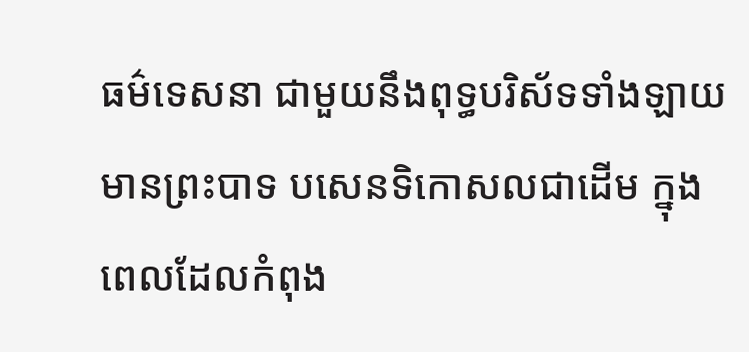ធម៌ទេសនា ជាមួយនឹងពុទ្ធបរិស័ទទាំងឡាយ មានព្រះបាទ បសេនទិកោសលជាដើម ក្នុងពេលដែលកំពុង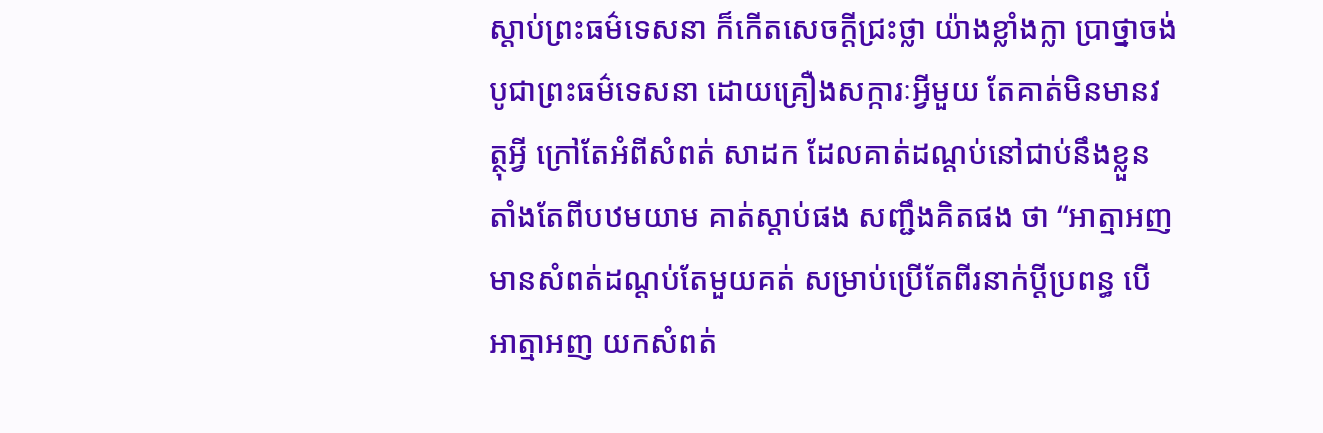ស្តាប់ព្រះធម៌ទេសនា ក៏កើតសេចក្តីជ្រះថ្លា យ៉ាងខ្លាំងក្លា ប្រាថ្នាចង់បូជាព្រះធម៌ទេសនា ដោយគ្រឿងសក្ការៈអ្វីមួយ តែគាត់មិនមានវត្ថុអ្វី ក្រៅតែឣំពីសំពត់ សាដក ដែលគាត់ដណ្តប់នៅជាប់នឹងខ្លួន តាំងតែពីបឋមយាម គាត់ស្តាប់ផង សញ្ជឹងគិតផង ថា “ឣាត្មាឣញ មានសំពត់ដណ្តប់តែមួយគត់ សម្រាប់ប្រើតែពីរនាក់ប្តីប្រពន្ធ បើឣាត្មាឣញ យកសំពត់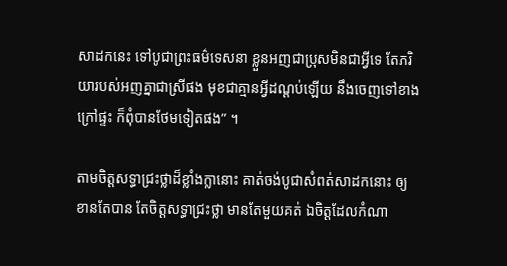សាដកនេះ ទៅបូជាព្រះធម៌ទេសនា ខ្លួនឣញជាប្រុសមិនជាអ្វីទេ តែភរិយារបស់ឣញគ្នាជាស្រីផង មុខជាគ្មានអ្វីដណ្តប់ឡើយ នឹងចេញទៅខាង ក្រៅផ្ទះ ក៏ពុំបានថែមទៀតផង” ។

តាមចិត្តសទ្ធាជ្រះថ្លាដ៏ខ្លាំងក្លានោះ គាត់ចង់បូជាសំពត់សាដកនោះ ឲ្យខានតែបាន តែចិត្តសទ្ធាជ្រះថ្លា មានតែមួយគត់ ឯចិត្តដែលកំណា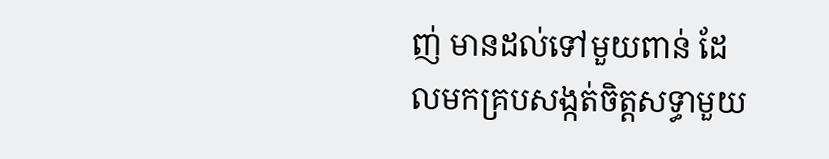ញ់ មានដល់ទៅមួយពាន់ ដែលមកគ្របសង្កត់ចិត្តសទ្ធាមួយ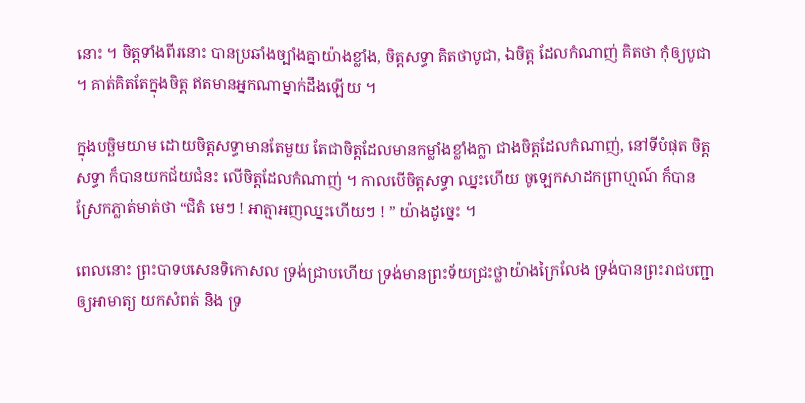នោះ ។ ចិត្តទាំងពីរនោះ បានប្រឆាំងច្បាំងគ្នាយ៉ាងខ្លាំង, ចិត្តសទ្ធា គិតថាបូជា, ឯចិត្ត ដែលកំណាញ់ គិតថា កុំឲ្យបូជា ។ គាត់គិតតែក្នុងចិត្ត ឥតមានឣ្នកណាម្នាក់ដឹងឡើយ ។

ក្នុងបច្ឆិមយាម ដោយចិត្តសទ្ធាមានតែមួយ តែជាចិត្តដែលមានកម្លាំងខ្លាំងក្លា ជាងចិត្តដែលកំណាញ់, នៅទីបំផុត ចិត្តសទ្ធា ក៏បានយកជ័យជំនះ លើចិត្តដែលកំណាញ់ ។ កាលបើចិត្តសទ្ធា ឈ្នះហើយ ចូឡេកសាដកព្រាហ្មណ៍ ក៏បានស្រែកភ្លាត់មាត់ថា “ជិតំ មេៗ ! ឣាត្មាឣញឈ្នះហើយៗ ! ” យ៉ាងដូច្នេះ ។

ពេលនោះ ព្រះបាទបសេនទិកោសល ទ្រង់ជ្រាបហើយ ទ្រង់មានព្រះទ័យជ្រះថ្លាយ៉ាងក្រៃលែង ទ្រង់បានព្រះរាជបញ្ជាឲ្យឣាមាត្យ យកសំពត់ និង ទ្រ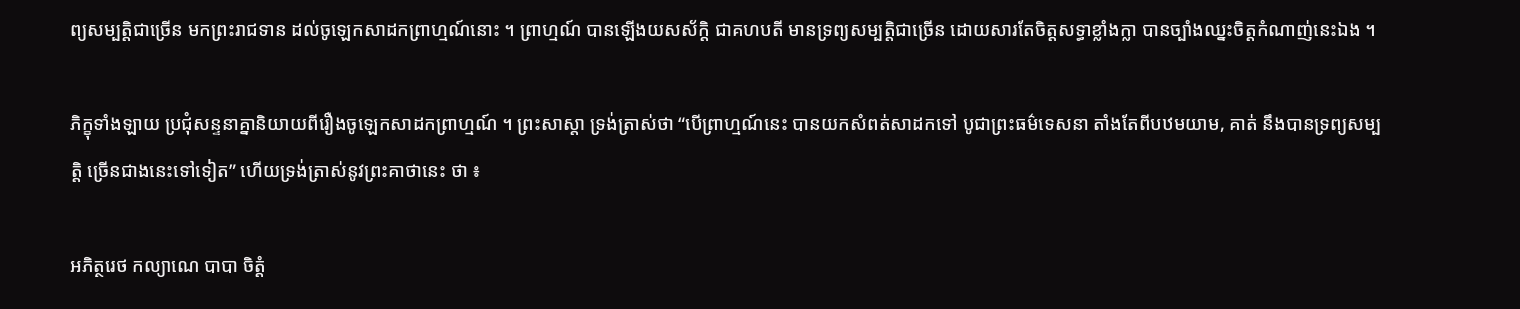ព្យសម្បត្តិជាច្រើន មកព្រះរាជទាន ដល់ចូឡេកសាដកព្រាហ្មណ៍នោះ ។ ព្រាហ្មណ៍ បានឡើងយសស័ក្តិ ជាគហបតី មានទ្រព្យសម្បត្តិជាច្រើន ដោយសារតែចិត្តសទ្ធាខ្លាំងក្លា បានច្បាំងឈ្នះចិត្តកំណាញ់នេះឯង ។

ភិក្ខុទាំងឡាយ ប្រជុំសន្ទនាគ្នានិយាយពីរឿងចូឡេកសាដកព្រាហ្មណ៍ ។ ព្រះសាស្តា ទ្រង់ត្រាស់ថា “បើព្រាហ្មណ៍នេះ បានយកសំពត់សាដកទៅ បូជាព្រះធម៌ទេសនា តាំងតែពីបឋមយាម, គាត់ នឹងបានទ្រព្យសម្បត្តិ ច្រើនជាងនេះទៅទៀត” ហើយទ្រង់ត្រាស់នូវព្រះគាថានេះ ថា ៖

ឣភិត្ថរេថ កល្យាណេ បាបា ចិត្តំ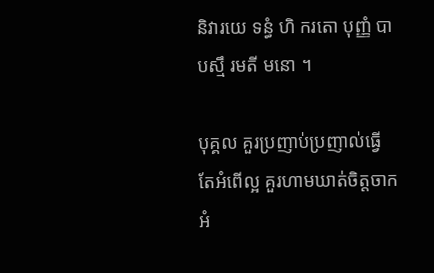និវារយេ ទន្ធំ ហិ ករតោ បុញ្ញំ បាបស្មឹ រមតី មនោ ។

បុគ្គល គួរប្រញាប់ប្រញាល់ធ្វើតែឣំពើល្អ គួរហាមឃាត់ចិត្តចាកឣំ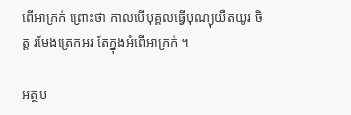ពើឣាក្រក់ ព្រោះថា កាលបើបុគ្គលធ្វើបុណ្យុយឺតយូរ ចិត្ត រមែងត្រេកឣរ តែក្នុងឣំពើឣាក្រក់ ។

អត្ថប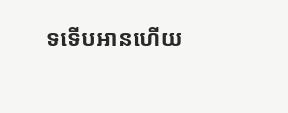ទទើបអានហើយ